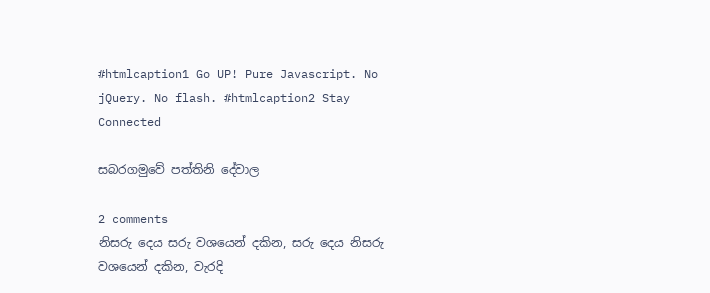#htmlcaption1 Go UP! Pure Javascript. No jQuery. No flash. #htmlcaption2 Stay Connected

සබරගමුවේ පත්තිනි දේවාල

2 comments
නිසරු දෙය සරු වශයෙන් දකින, සරු දෙය නිසරු වශයෙන් දකින, වැරදි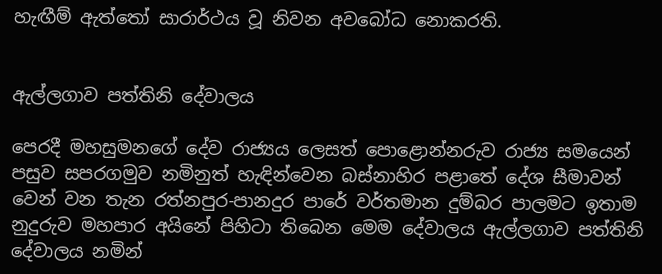හැඟීම් ඇත්තෝ සාරාර්ථය වූ නිවන අවබෝධ නොකරති.


ඇල්ලගාව පත්තිනි දේවාලය

පෙරදී මහසුමනගේ දේව රාජ්‍යය ලෙසත් පොළොන්නරුව රාජ්‍ය සමයෙන් පසුව සපරගමුව නමිනුත් හැඳින්වෙන බස්නාහිර පළාතේ දේශ සීමාවන් වෙන් වන තැන රත්නපුර-පානදුර පාරේ වර්තමාන දුම්බර පාලමට ඉතාම නුදුරුව මහපාර අයිනේ පිහිටා තිබෙන මෙම දේවාලය ඇල්ලගාව පත්තිනි දේවාලය නමින්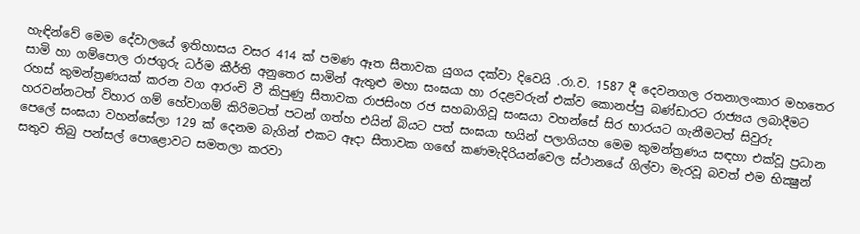හැඳින්වේ මෙම දේවාලයේ ඉතිහාසය වසර 414 ක් පමණ ඈත සීතාවක යුගය දක්වා දිවෙයි .රා.ව. 1587 දී දෙවනගල රතනාලංකාර මහතෙර සාමි හා ගම්පොල රාජගුරු ධර්ම කීර්ති අනුතෙර සාමින් ඇතුළු මහා සංඝයා හා රදළවරුන් එක්ව කොනප්පු බණ්ඩාරට රාජ්‍යය ලබාදීමට රහස් කුමන්ත්‍රණයක් කරන වග ආරංචි වී කිපුණු සීතාවක රාජසිංහ රජ සහබාගිවූ සංඝයා වහන්සේ සිර භාරයට ගැනීමටත් සිවුරු හරවන්නටත් විහාර ගම් හේවාගම් කිරිමටත් පටන් ගත්හ එයින් බියට පත් සංඝයා භයින් පලාගියහ මෙම කුමන්ත්‍රණය සඳහා එක්වූ ප්‍රධාන පෙලේ සංඝයා වහන්සේලා 129 ක් දෙනම බැගින් එකට ඈදා සීතාවක ගඟේ කණමැදිරියන්වෙල ස්ථානයේ ගිල්වා මැරවූ බවත් එම භික්‍ෂුන් සතුව තිබු පන්සල් පොළොවට සමතලා කරවා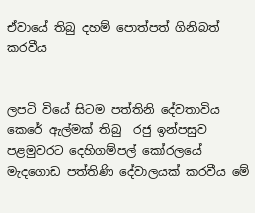ඒවායේ තිබු දහම් පොත්පත් ගිනිබත් කරවීය


ලපටි වියේ සිටම පත්තිනි දේවතාවිය කෙරේ ඇල්මක් තිබු  රජු ඉන්පසුව පළමුවරට දෙහිගම්පල් කෝරලයේ මැදගොඩ පත්තිණි දේවාලයක් කරවීය මේ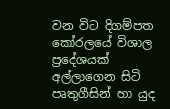වන විට දිගම්පත කෝරලයේ විශාල ප්‍රදේශයක් අල්ලාගෙන සිටි පෘතුගීසින් හා යුද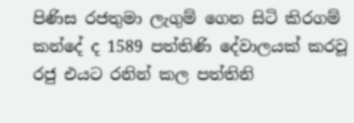පිණිස රජතුමා ලැගුම් ගෙන සිටි කිරගම් කන්දේ ද 1589 පත්තිණි දේවාලයක් කරවූ රජු එයට රනින් කල පත්තිනි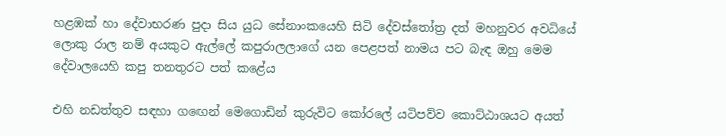හළඹක් හා දේවාභරණ පුදා සිය යුධ සේනාංකයෙහි සිටි දේවස්තෝත්‍ර දත් මහනුවර අවධියේ ලොකු රාල නම් අයකුට ඇල්ලේ කපුරාලලාගේ යන පෙළපත් නාමය පට බැඳ ඔහු මෙම දේවාලයෙහි කපු තනතුරට පත් කළේය

එහි නඩත්තුව සඳහා ගඟෙන් මෙගොඩින් කුරුවිට කෝරලේ යටිපව්ව කොට්ඨාශයට අයත්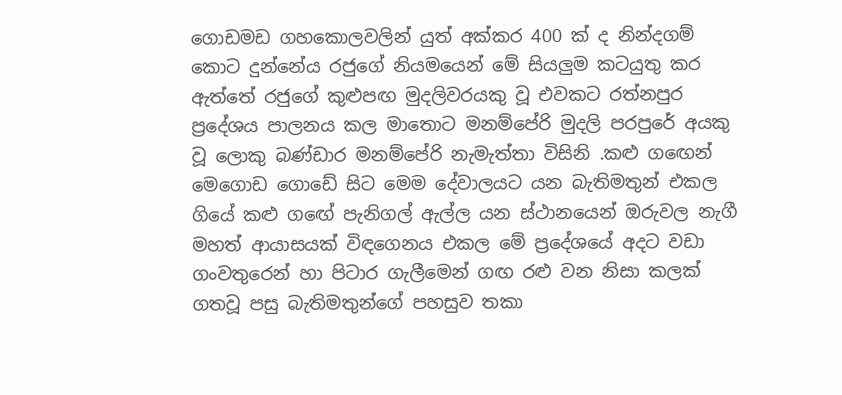ගොඩමඩ ගහකොලවලින් යුත් අක්කර 400 ක් ද නින්දගම් කොට දුන්නේය රජුගේ නියමයෙන් මේ සියලුම කටයුතු කර ඇත්තේ රජුගේ කුළුපඟ මුදලිවරයකු වූ එවකට රත්නපුර ප්‍රදේශය පාලනය කල මාතොට මනම්පේරි මුදලි පරපුරේ අයකු වූ ලොකු බණ්ඩාර මනම්පේරි නැමැත්තා විසිනි .කළු ගඟෙන් මෙගොඩ ගොඩේ සිට මෙම දේවාලයට යන බැතිමතුන් එකල ගියේ කළු ගඟේ පැනිගල් ඇල්ල යන ස්ථානයෙන් ඔරුවල නැගී මහත් ආයාසයක් විඳගෙනය එකල මේ ප්‍රදේශයේ අදට වඩා ගංවතුරෙන් හා පිටාර ගැලීමෙන් ගඟ රළු වන නිසා කලක් ගතවූ පසු බැතිමතුන්ගේ පහසුව තකා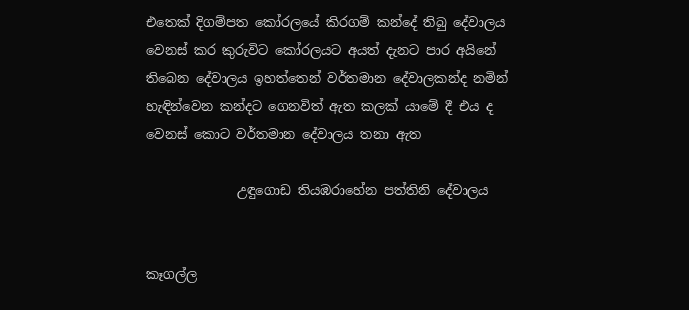එතෙක් දිගම්පත කෝරලයේ කිරගම් කන්දේ තිබු දේවාලය වෙනස් කර කුරුවිට කෝරලයට අයත් දැනට පාර අයිනේ තිබෙන දේවාලය ඉහත්තෙන් වර්තමාන දේවාලකන්ද නමින් හැඳින්වෙන කන්දට ගෙනවිත් ඇත කලක් යාමේ දී එය ද වෙනස් කොට වර්තමාන දේවාලය තනා ඇත

              උඳුගොඩ තියඹරාහේන පත්තිනි දේවාලය


කෑගල්ල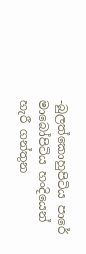-බුලත්කොහුපිටිය පාරේ මාබෝපිටිය හංදියෙන් හැරී ගන්තුන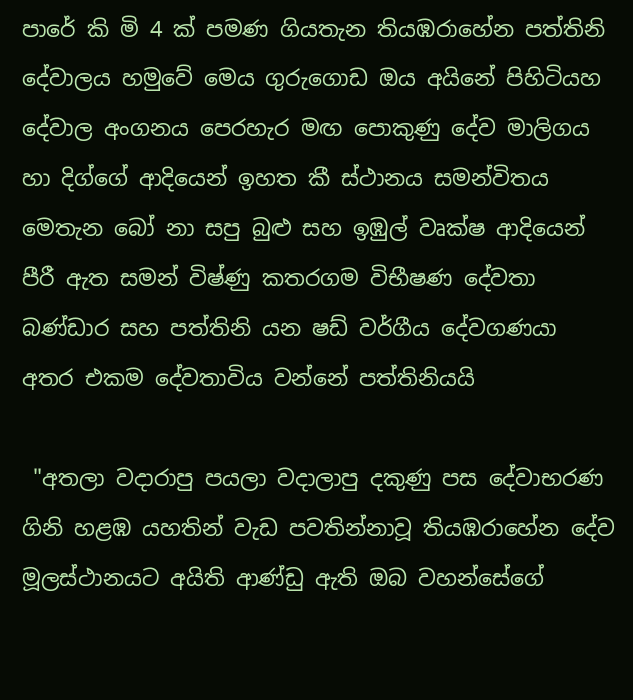පාරේ කි මි 4 ක් පමණ ගියතැන තියඹරාහේන පත්තිනි දේවාලය හමුවේ මෙය ගුරුගොඩ ඔය අයිනේ පිහිටියහ දේවාල අංගනය පෙරහැර මඟ පොකුණු දේව මාලිගය හා දිග්ගේ ආදියෙන් ඉහත කී ස්ථානය සමන්විතය මෙතැන බෝ නා සපු බුළු සහ ඉඹුල් වෘක්ෂ ආදියෙන් පීරී ඇත සමන් විෂ්ණු කතරගම විභීෂණ දේවතා බණ්ඩාර සහ පත්තිනි යන ෂඩ් වර්ගීය දේවගණයා අතර එකම දේවතාවිය වන්නේ පත්තිනියයි

 "අතලා වදාරාපු පයලා වදාලාපු දකුණු පස දේවාභරණ ගිනි හළඹ යහතින් වැඩ පවතින්නාවූ තියඹරාහේන දේව මූලස්ථානයට අයිති ආණ්ඩු ඇති ඔබ වහන්සේගේ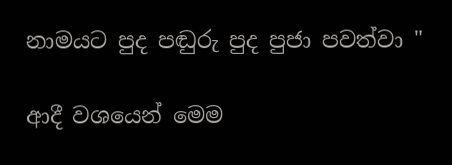නාමයට පුද පඬුරු පුද පුජා පවත්වා "

ආදී වශයෙන් මෙම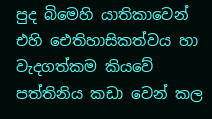පුද බිමෙහි යාතිකාවෙන් එහි ඓතිහාසිකත්වය හා වැදගත්කම කියවේ පත්තිනිය කඩා වෙන් කල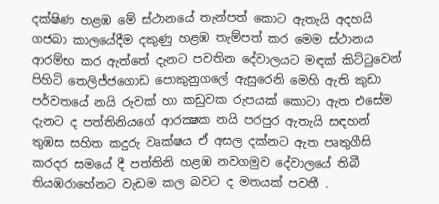දක්ෂිණ හළඹ මේ ස්ථානයේ තැන්පත් කොට ඇතැයි අදහයි ගජබා කාලයේදීම දකුණු හළඹ තැම්පත් කර මෙම ස්ථානය ආරම්භ කර ඇත්තේ දැනට පවතින දේවාලයට මඳක් කිට්ටුවෙන් පිහිටි තෙලිජ්ජගොඩ පොකුනුගලේ ඇසුරෙනි මෙහි ඇති කුඩා පර්වතයේ නයි රුවක් හා කඩුවක රුපයක් කොටා ඇත එසේම දැනට ද පත්තිනියගේ ආරක්‍ෂක නයි පරපුර ඇතැයි සඳහන් තුඹස සහිත කදුරු වෘක්ෂය ඒ අසල දක්නට ඇත පෘතුගීසි කරදර සමයේ දී පත්තිනි හළඹ නවගමුව දේවාලයේ තිබී තියඹරාහේනට වැඩම කල බවට‍ ද මතයක් පවතී .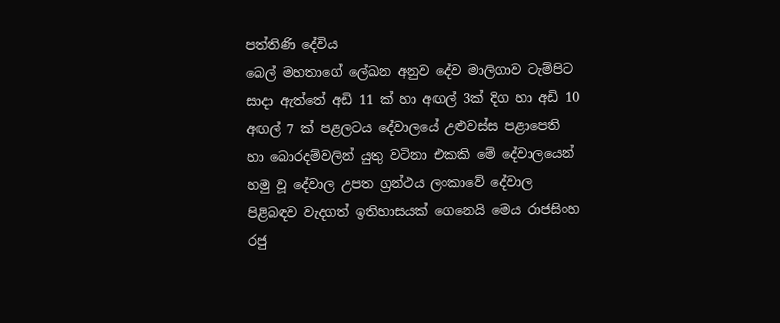පත්තිණි දේවිය
බෙල් මහතාගේ ලේඛන අනුව දේව මාලිගාව ටැම්පිට සාදා ඇත්තේ අඩි 11 ක් හා අඟල් 3ක් දිග හා අඩි 10 අඟල් 7 ක් පළලටය දේවාලයේ උළුවස්ස පළාපෙති හා බොරදම්වලින් යුතු වටිනා එකකි මේ දේවාලයෙන් හමු වූ දේවාල උපත ග්‍රන්ථය ලංකාවේ දේවාල පිළිබඳව වැදගත් ඉතිහාසයක් ගෙනෙයි මෙය රාජසිංහ රජු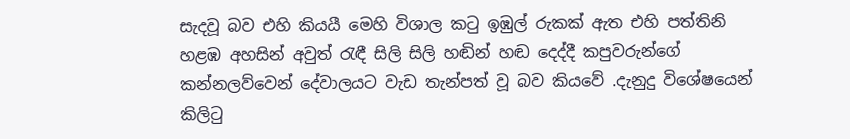සැදවූ බව එහි කියයී මෙහි විශාල කටු ඉඹුල් රුකක්‌ ඇත එහි පත්තිනි හළඹ අහසින් අවුත් රැඳී සිලි සිලි හඬින් හඬ දෙද්දී කපුවරුන්ගේ කන්නලව්වෙන් දේවාලයට වැඩ තැන්පත් වූ බව කියවේ .දැනුදු විශේෂයෙන් කිලිටු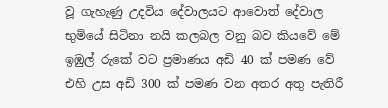වූ ගැහැණු උදවිය දේවාලයට ආවොත් දේවාල භුමියේ සිටිනා නයි කලබල වනු බව කියවේ මේ ඉඹුල් රුකේ වට ප්‍රමාණය අඩි 40 ක් පමණ වේ එහි උස අඩි 300 ක් පමණ වන අතර අතු පැතිරී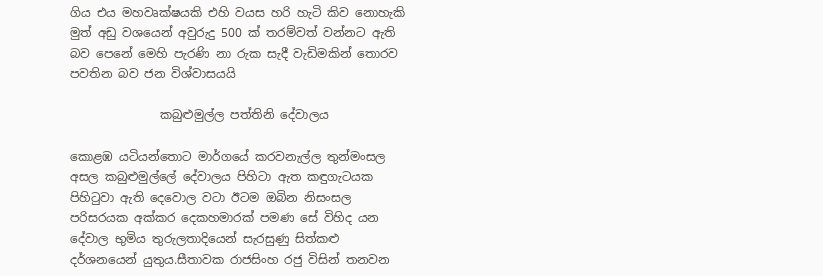ගිය එය මහවෘක්ෂයකි එහි වයස හරි හැටි කිව නොහැකි මුත් අඩු වශයෙන් අවුරුදු 500 ක් තරම්වත් වන්නට ඇති බව පෙනේ මෙහි පැරණි නා රුක සැදී වැඩිමකින් තොරව පවතින බව ජන විශ්වාසයයි

               කබුළුමුල්ල පත්තිනි දේවාලය

කොළඹ යටියන්තොට මාර්ගයේ කරවනැල්ල තුන්මංසල අසල කබුළුමුල්ලේ දේවාලය පිහිටා ඇත කඳුගැටයක පිහිටුවා ඇති දෙවොල වටා ඊටම ඔබින නිසංසල පරිසරයක අක්කර දෙකහමාරක් පමණ සේ විහිද යන දේවාල භුමිය තුරුලතාදියෙන් සැරසුණු සිත්කළු දර්ශනයෙන් යුතුය.සීතාවක රාජසිංහ රජු විසින් තනවන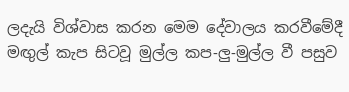ලදැයි විශ්වාස කරන මෙම දේවාලය කරවීමේදී මඟුල් කැප සිටවූ මුල්ල කප-ලු-මුල්ල වී පසුව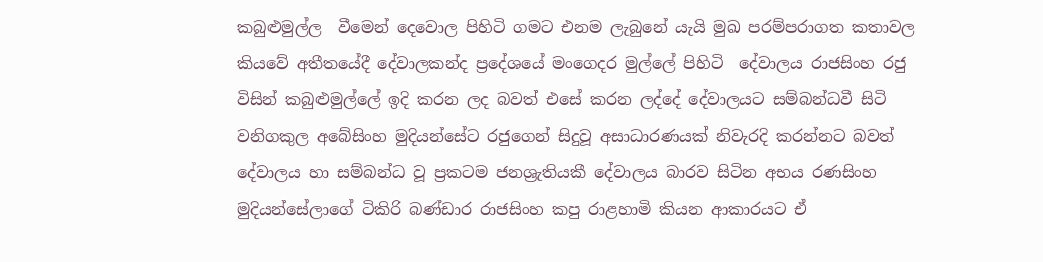කබුළුමුල්ල  වීමෙන් දෙවොල පිහිටි ගමට එනම ලැබුනේ යැයි මුඛ පරම්පරාගත කතාවල කියවේ අතීතයේදී දේවාලකන්ද ප්‍රදේශයේ මංගෙදර මුල්ලේ පිහිටි  දේවාලය රාජසිංහ රජු විසින් කබුළුමුල්ලේ ඉදි කරන ලද බවත් එසේ කරන ලද්දේ දේවාලයට සම්බන්ධවී සිටි වනිගකුල අබේසිංහ මුදියන්සේට රජුගෙන් සිදුවූ අසාධාරණයක් නිවැරදි කරන්නට බවත් දේවාලය හා සම්බන්ධ වූ ප්‍රකටම ජනශ්‍රැතියකී දේවාලය බාරව සිටින අභය රණසිංහ මුදියන්සේලාගේ ටිකිරි බණ්ඩාර රාජසිංහ කපු රාළහාමි කියන ආකාරයට ඒ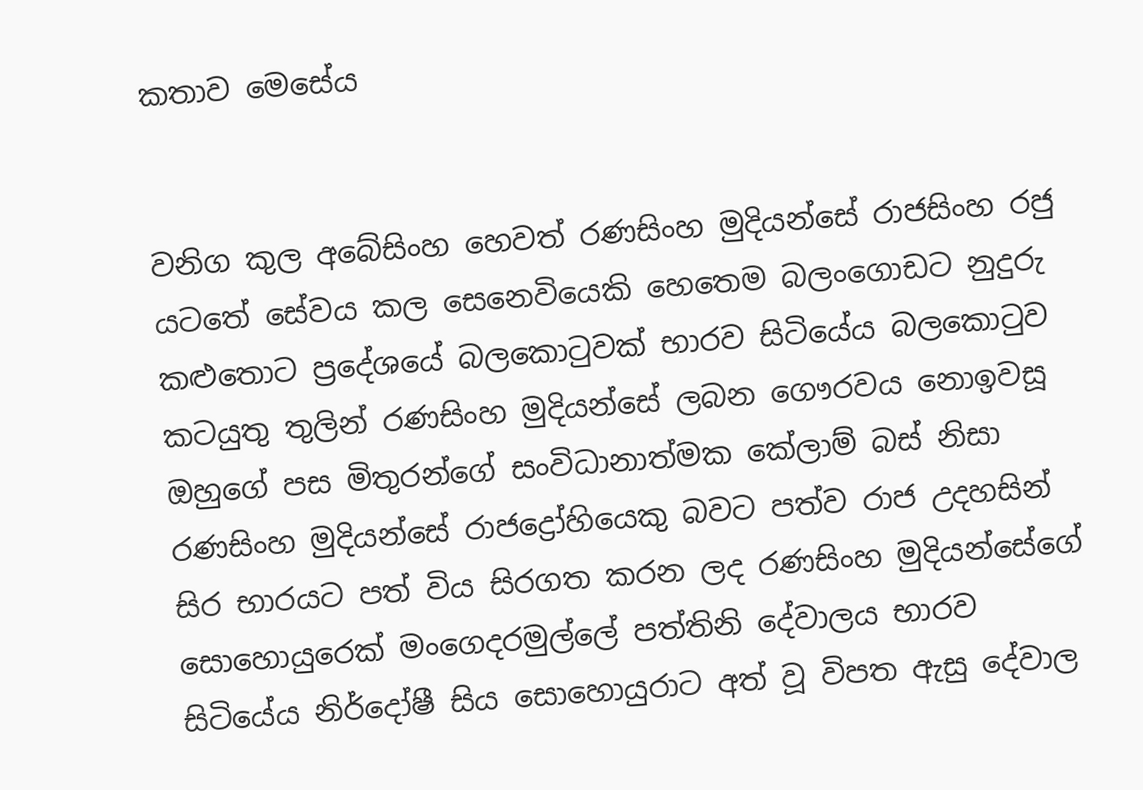කතාව මෙසේය


වනිග කුල අබේසිංහ හෙවත් රණසිංහ මුදියන්සේ රාජසිංහ රජු යටතේ සේවය කල සෙනෙවියෙකි හෙතෙම බලංගොඩට නුදුරු කළුතොට ප්‍රදේශයේ බලකොටුවක් භාරව සිටියේය බලකොටුව කටයුතු තුලින් රණසිංහ මුදියන්සේ ලබන ගෞරවය නොඉවසූ ඔහුගේ පස මිතුරන්ගේ සංවිධානාත්මක කේලාම් බස් නිසා රණසිංහ මුදියන්සේ රාජද්‍රෝහියෙකු බවට‍ පත්ව රාජ උදහසින් සිර භාරයට පත් විය සිරගත කරන ලද රණසිංහ මුදියන්සේගේ සොහොයුරෙක් මංගෙදරමුල්ලේ පත්තිනි දේවාලය භාරව සිටියේය නිර්දෝෂී සිය සොහොයුරාට අත් වූ විපත ඇසු දේවාල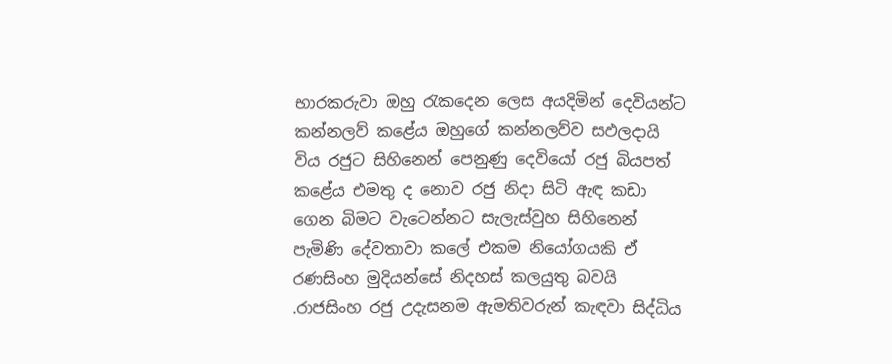භාරකරුවා ඔහු රැකදෙන ලෙස අයදිමින් දෙවියන්ට කන්නලව් කළේය ඔහුගේ කන්නලව්ව සඵලදායි විය රජුට සිහිනෙන් පෙනුණු දෙවියෝ රජු බියපත් කළේය එමතු ද නොව රජු නිදා සිටි ඇඳ කඩා ගෙන බිමට වැටෙන්නට සැලැස්වුහ සිහිනෙන් පැමිණි දේවතාවා කලේ එකම නියෝගයකි ඒ රණසිංහ මුදියන්සේ නිදහස් කලයුතු බවයි .රාජසිංහ රජු උදැසනම ඇමතිවරුන් කැඳවා සිද්ධිය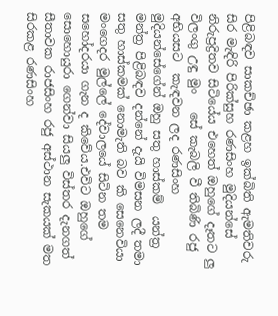පිළිබඳව සාකච්ඡා කළහ ඉක්බිති ඇමතිවරු සිර මැඳිරි පිරික්සුහ රණසිංහ මුදියන්සේ නිරුප්‍රද්‍රිතව සිටියේය එහෙත් ඔහුගේ දෑතට ලු විලංගු උඳු මුං   සේ කැබලි වී තිබිණි රජු අභියසට  කැඳවන ලද රණසිංහ මුදියන්සේගේන් ඔහු සතු හාස්කම්  යන්ත්‍ර මන්ත්‍ර පිළිබඳව දන්නේ දැයි විමසන ලදී තමා සතු හාස්කමක් නොමැති බව කි සෙනෙවියා මංගෙදර මුල්ලේ දේවාලයේ සිටින තම සහෝදරයා ගැන ද කිවේය.එවිට ඔහුගේ සොහොයුරා ගෙන්වා සියලු විස්තර දැනගත් සීතාවක රාජසිංහ රජු අස්ථාන සැකයක් මත සිරකළ රණසිංහ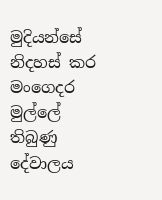මුදියන්සේ නිදහස් කර මංගෙදර මුල්ලේ තිබුණු දේවාලය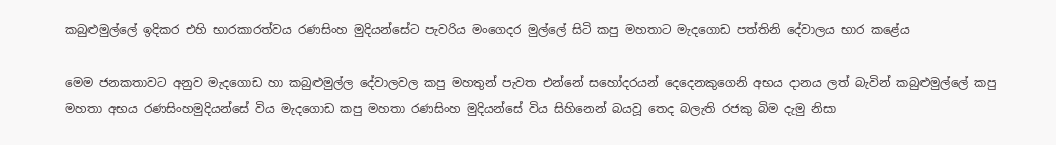කබුළුමුල්ලේ ඉදිකර එහි භාරකාරත්වය රණසිංහ මුදියන්සේට පැවරිය මංගෙදර මුල්ලේ සිටි කපු මහතාට මැදගොඩ පත්තිනි දේවාලය භාර කළේය

මෙම ජනකතාවට අනුව මැදගොඩ හා කබුළුමුල්ල දේවාලවල කපු මහතුන් පැවත එන්නේ සහෝදරයන් දෙදෙනකුගෙනි අභය දානය ලත් බැවින් කබුළුමුල්ලේ කපු මහතා අභය රණසිංහමුදියන්සේ විය මැදගොඩ කපු මහතා රණසිංහ මුදියන්සේ විය සිහිනෙන් බයවූ තෙද බලැති රජකු බිම දැමු නිසා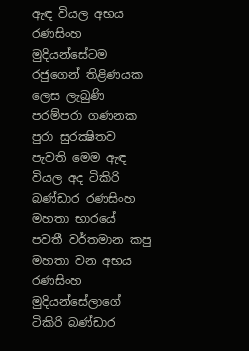ඇඳ වියල අභය රණසිංහ මුදියන්සේටම රජුගෙන් තිළිණයක ලෙස ලැබුණි පරම්පරා ගණනක පුරා සුරක්‍ෂිතව පැවති මෙම ඇඳ වියල අද ටිකිරි බණ්ඩාර රණසිංහ මහතා භාරයේ පවතී වර්තමාන කපු මහතා වන අභය රණසිංහ මුදියන්සේලාගේ ටිකිරි බණ්ඩාර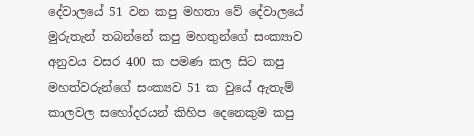දේවාලයේ 51 වන කපු මහතා වේ දේවාලයේ මුරුතැන් තබන්නේ කපු මහතුන්ගේ සංක්‍යාව අනුවය වසර 400 ක පමණ කල සිට කපු මහත්වරුන්ගේ සංක්‍යව 51 ක වුයේ ඇතැම් කාලවල සහෝදරයන් කිහිප දෙනෙකුම කපු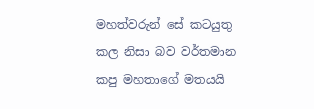මහත්වරුන් සේ කටයුතු කල නිසා බව වර්තමාන කපු මහතාගේ මතයයි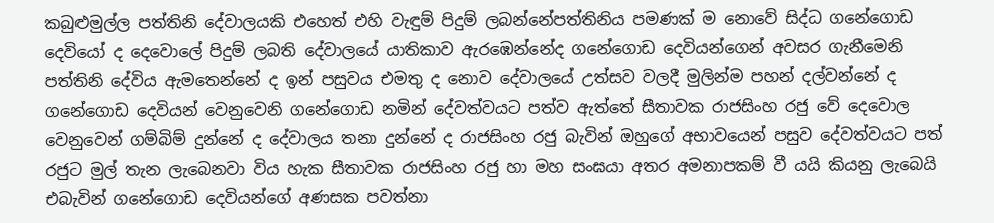කබුළුමුල්ල පත්තිනි දේවාලයකි එහෙත් එහි වැඳුම් පිදුම් ලබන්නේපත්තිනිය පමණක් ම නොවේ සිද්ධ ගනේගොඩ දෙවියෝ ද දෙවොලේ පිදුම් ලබති දේවාලයේ යාතිකාව ඇරඹෙන්නේද ගනේගොඩ දෙවියන්ගෙන් අවසර ගැනීමෙනි පත්තිනි දේවිය ඇමතෙන්නේ ද ඉන් පසුවය එමතු ද නොව දේවාලයේ උත්සව වලදී මුලින්ම පහන් දල්වන්නේ ද ගනේගොඩ දෙවියන් වෙනුවෙනි ගනේගොඩ නමින් දේවත්වයට පත්ව ඇත්තේ සීතාවක රාජසිංහ රජු වේ දෙවොල වෙනුවෙන් ගම්බිම් දුන්නේ ද දේවාලය තනා දුන්නේ ද රාජසිංහ රජු බැවින් ඔහුගේ අභාවයෙන් පසුව දේවත්වයට පත් රජුට මුල් තැන ලැබෙනවා විය හැක සීතාවක රාජසිංහ රජු හා මහ සංඝයා අතර අමනාපකම් වී යයි කියනු ලැබෙයි එබැවින් ගනේගොඩ දෙවියන්ගේ අණසක පවත්නා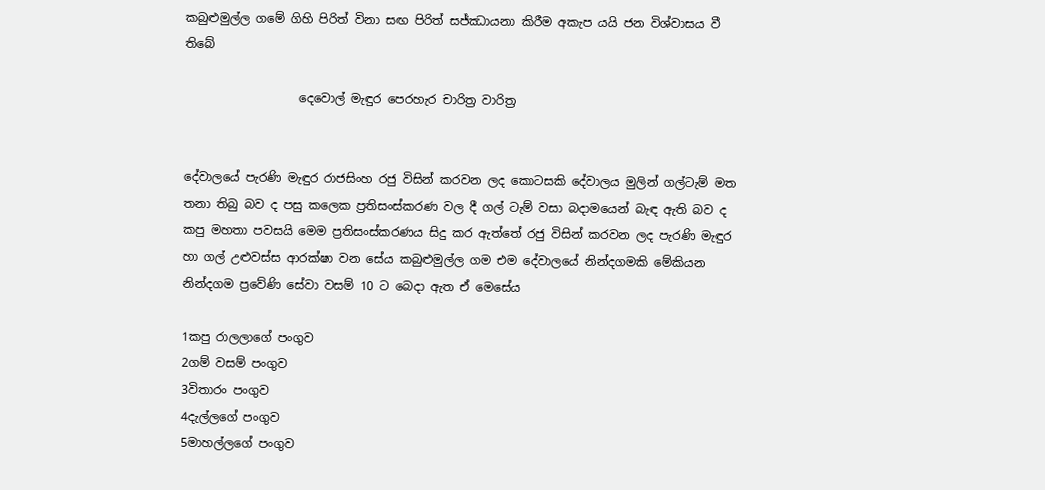කබුළුමුල්ල ගමේ ගිහි පිරිත් විනා සඟ පිරිත් සජ්ඣායනා කිරීම අකැප යයි ජන විශ්වාසය වී තිබේ

                   දෙවොල් මැඳුර පෙරහැර චාරිත්‍ර වාරිත්‍ර


දේවාලයේ පැරණි මැඳුර රාජසිංහ රජු විසින් කරවන ලද කොටසකි දේවාලය මුලින් ගල්ටැම් මත තනා තිබු බව ද පසු කලෙක ප්‍රතිසංස්කරණ වල දී ගල් ටැම් වසා බදාමයෙන් බැඳ ඇති බව ද කපු මහතා පවසයි මෙම ප්‍රතිසංස්කරණය සිදු කර ඇත්තේ රජු විසින් කරවන ලද පැරණි මැඳුර හා ගල් උළුවස්ස ආරක්ෂා වන සේය කබුළුමුල්ල ගම එම දේවාලයේ නින්දගමකි මේකියන නින්දගම ප්‍රවේණි සේවා වසම් 10 ට බෙදා ඇත ඒ මෙසේය

1කපු රාලලාගේ පංගුව
2ගම් වසම් පංගුව
3විතාරං පංගුව
4දැල්ලගේ පංගුව
5මාහල්ලගේ පංගුව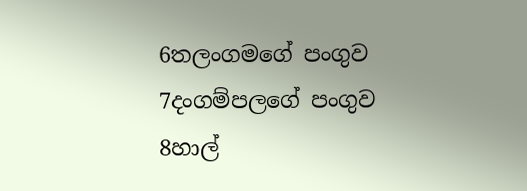6තලංගමගේ පංගුව
7දංගම්පලගේ පංගුව
8හාල්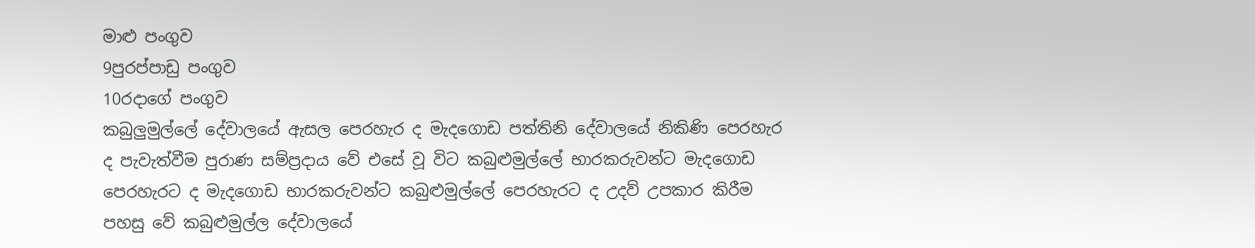මාළු පංගුව
9පුරප්පාඩු පංගුව
10රදාගේ පංගුව
කබුලුමුල්ලේ දේවාලයේ ඇසල පෙරහැර ද මැදගොඩ පත්තිනි දේවාලයේ නිකිණි පෙරහැර ද පැවැත්වීම පුරාණ සම්ප්‍රදාය වේ එසේ වූ විට කබුළුමුල්ලේ භාරකරුවන්ට මැදගොඩ පෙරහැරට ද මැදගොඩ භාරකරුවන්ට කබුළුමුල්ලේ පෙරහැරට ද උදව් උපකාර කිරීම පහසු වේ කබුළුමුල්ල දේවාලයේ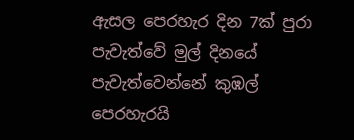ඇසල පෙරහැර දින 7ක් පුරා පැවැත්වේ මුල් දිනයේ පැවැත්වෙන්නේ කුඹල් පෙරහැරයි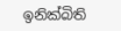ඉනික්බිති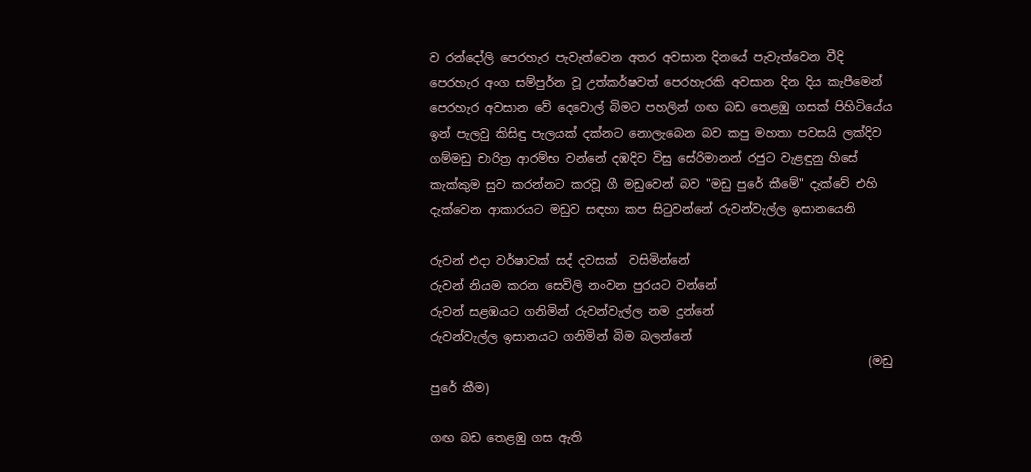ව රන්දෝලි පෙරහැර පැවැත්වෙන අතර අවසාන දිනයේ පැවැත්වෙන වීදි පෙරහැර අංග සම්පුර්න වූ උත්කර්ෂවත් පෙරහැරකි අවසාන දින දිය කැපීමෙන් පෙරහැර අවසාන වේ දෙවොල් බිමට පහලින් ගඟ බඩ තෙළඹු ගසක් පිහිටියේය ඉන් පැලවු කිසිඳු පැලයක් දක්නට නොලැබෙන බව කපු මහතා පවසයි ලක්දිව ගම්මඩු චාරිත්‍ර ආරම්භ වන්නේ දඹදිව විසු සේරිමානන් රජුට වැළඳුනු හිසේ කැක්කුම සුව කරන්නට කරවූ ගී මඩුවෙන් බව "මඩු පුරේ කීමේ" දැක්වේ එහි දැක්වෙන ආකාරයට මඩුව සඳහා කප සිටුවන්නේ රුවන්වැල්ල ඉසානයෙනි

රුවන් එදා වර්ෂාවක් සද් දවසක්  වසිමින්නේ
රුවන් නියම කරන සෙවිලි නංවන පුරයට වන්නේ
රුවන් සළඹයට ගනිමින් රුවන්වැල්ල නම දුන්නේ
රුවන්වැල්ල ඉසානයට ගනිමින් බිම බලන්නේ
                                                                         (මඩු පුරේ කීම)

ගඟ බඩ තෙළඹු ගස ඇති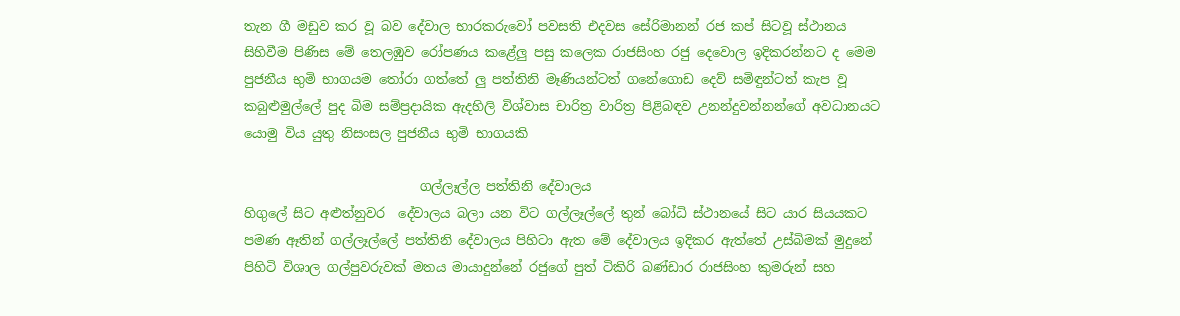තැන ගී මඩුව කර වූ බව දේවාල භාරකරුවෝ පවසති එදවස සේරිමානන් රජ කප් සිටවූ ස්ථානය සිහිවීම පිණිස මේ තෙලඹුව රෝපණය කළේලු පසු කලෙක රාජසිංහ රජු දෙවොල ඉදිකරන්නට ද මෙම පුජනීය භුමි භාගයම තෝරා ගත්තේ ලු පත්තිනි මෑණියන්ටත් ගනේගොඩ දෙව් සමිඳුන්ටත් කැප වූ කබුළුමුල්ලේ පුද බිම සම්ප්‍රදායික ඇදහිලි විශ්වාස චාරිත්‍ර වාරිත්‍ර පිළිබඳව උනන්දුවන්නන්ගේ අවධානයට යොමු විය යුතු නිසංසල පුජනීය භුමි භාගයකි

                           ගල්ලෑල්ල පත්තිනි දේවාලය
හිගුලේ සිට අළුත්නුවර  දේවාලය බලා යන විට ගල්ලෑල්ලේ තුන් බෝධි ස්ථානයේ සිට යාර සියයකට පමණ ඈතින් ගල්ලෑල්ලේ පත්තිනි දේවාලය පිහිටා ඇත මේ දේවාලය ඉදිකර ඇත්තේ උස්බිමක් මුදුනේ පිහිටි විශාල ගල්පුවරුවක් මතය මායාදුන්නේ රජුගේ පුත් ටිකිරි බණ්ඩාර රාජසිංහ කුමරුන් සහ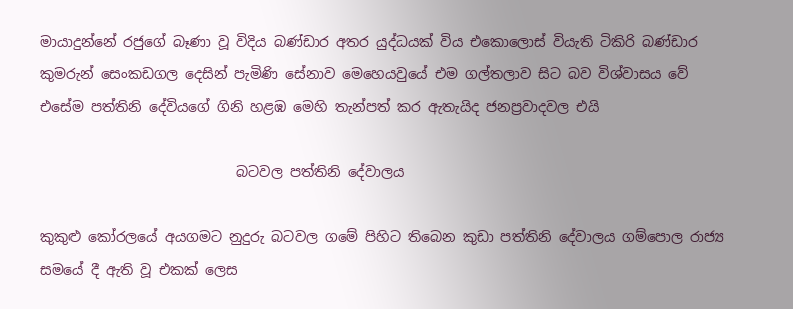මායාදුන්නේ රජුගේ බෑණා වූ විදිය බණ්ඩාර අතර යුද්ධයක් විය එකොලොස් වියැති ටිකිරි බණ්ඩාර කුමරුන් සෙංකඩගල දෙසින් පැමිණි සේනාව මෙහෙයවුයේ එම ගල්තලාව සිට බව විශ්වාසය වේ එසේම පත්තිනි දේවියගේ ගිනි හළඹ මෙහි තැන්පත් කර ඇතැයිද ජනප්‍රවාදවල එයි

                            බටවල පත්තිනි දේවාලය

කුකුළු කෝරලයේ අයගමට නුදුරු බටවල ගමේ පිහිට තිබෙන කුඩා පත්තිනි දේවාලය ගම්පොල රාජ්‍ය සමයේ දී ඇති වූ එකක් ලෙස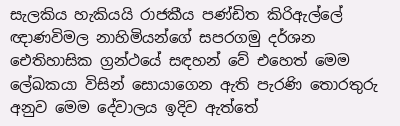සැලකිය හැකියයි රාජකීය පණ්ඩිත කිරිඇල්ලේ ඥාණවිමල නාහිමියන්ගේ සපරගමු දර්ශන ඓතිහාසික ග්‍රන්ථයේ සඳහන් වේ එහෙත් මෙම ලේඛකයා විසින් සොයාගෙන ඇති පැරණි තොරතුරු අනුව මෙම දේවාලය ඉදිව ඇත්තේ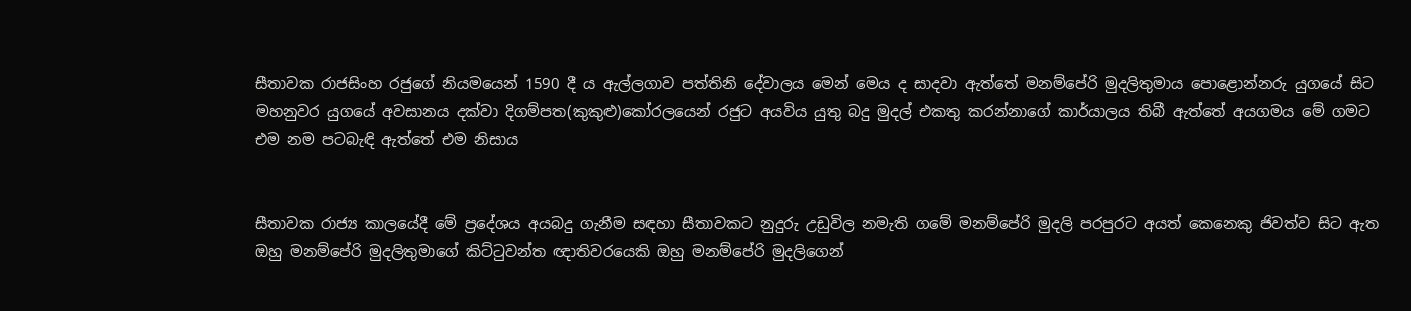සීතාවක රාජසිංහ රජුගේ නියමයෙන් 1590 දී ය ඇල්ලගාව පත්තිනි දේවාලය මෙන් මෙය ද සාදවා ඇත්තේ මනම්පේරි මුදලිතුමාය පොළොන්නරු යුගයේ සිට මහනුවර යුගයේ අවසානය දක්වා දිගම්පත(කුකුළු)කෝරලයෙන් රජුට අයවිය යුතු බදු මුදල් එකතු කරන්නාගේ කාර්යාලය තිබී ඇත්තේ අයගමය මේ ගමට එම නම පටබැඳි ඇත්තේ එම නිසාය


සීතාවක රාජ්‍ය කාලයේදී මේ ප්‍රදේශය අයබදු ගැනීම සඳහා සීතාවකට නුදුරු උඩුවිල නමැති ගමේ මනම්පේරි මුදලි පරපුරට අයත් කෙනෙකු ජිවත්ව සිට ඇත ඔහු මනම්පේරි මුදලිතුමාගේ කිට්ටුවන්ත ඥාතිවරයෙකි ඔහු මනම්පේරි මුදලිගෙන්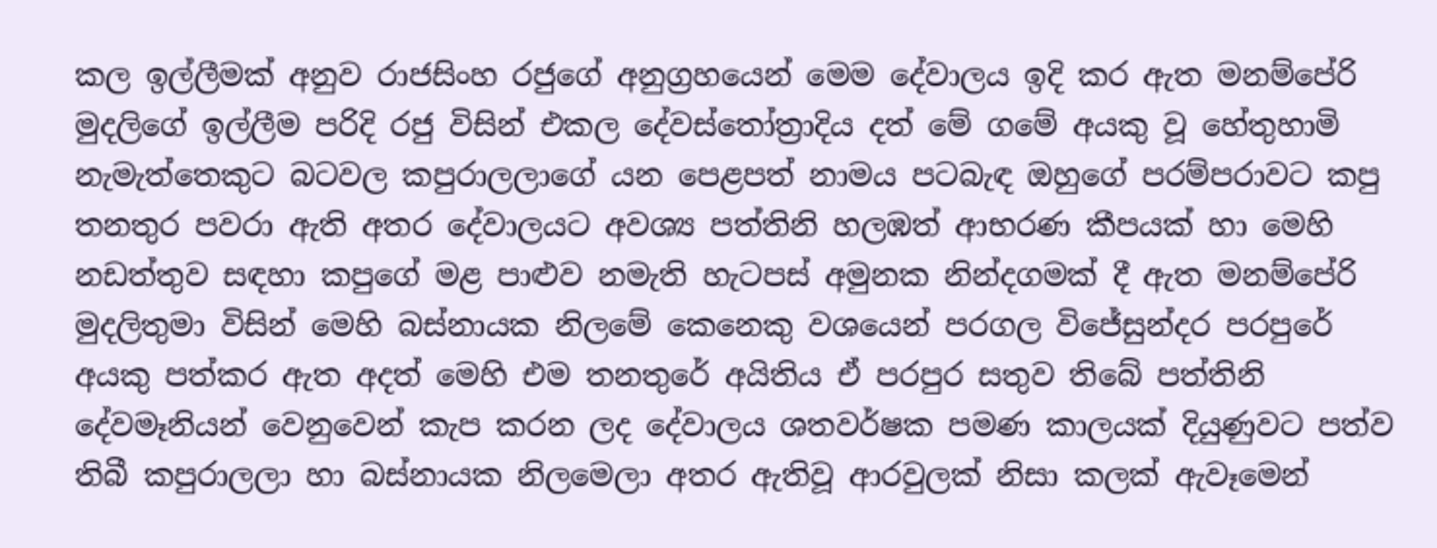කල ඉල්ලීමක් අනුව රාජසිංහ රජුගේ අනුග්‍රහයෙන් මෙම දේවාලය ඉදි කර ඇත මනම්පේරි මුදලිගේ ඉල්ලීම පරිදි රජු විසින් එකල දේවස්තෝත්‍රාදිය දත් මේ ගමේ අයකු වූ හේතුහාමි නැමැත්තෙකුට බටවල කපුරාලලාගේ යන පෙළපත් නාමය පටබැඳ ඔහුගේ පරම්පරාවට කපු තනතුර පවරා ඇති අතර දේවාලයට අවශ්‍ය පත්තිනි හලඹත් ආභරණ කීපයක් හා මෙහි නඩත්තුව සඳහා කපුගේ මළ පාළුව නමැති හැටපස් අමුනක නින්දගමක් දී ඇත මනම්පේරි මුදලිතුමා විසින් මෙහි බස්නායක නිලමේ කෙනෙකු වශයෙන් පරගල විජේසුන්දර පරපුරේ අයකු පත්කර ඇත අදත් මෙහි එම තනතුරේ අයිතිය ඒ පරපුර සතුව තිබේ පත්තිනි දේවමෑනියන් වෙනුවෙන් කැප කරන ලද දේවාලය ශතවර්ෂක පමණ කාලයක් දියුණුවට පත්ව තිබී කපුරාලලා හා බස්නායක නිලමෙලා අතර ඇතිවූ ආරවුලක් නිසා කලක් ඇවෑමෙන්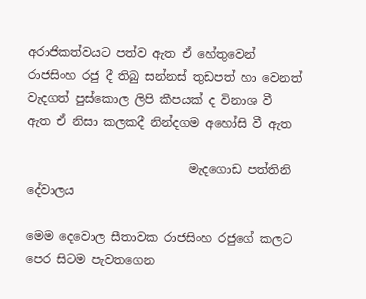අරාජිකත්වයට පත්ව ඇත ඒ හේතුවෙන් රාජසිංහ රජු දී තිබු සන්නස් තුඩපත් හා වෙනත් වැදගත් පුස්කොල ලිපි කීපයක් ද විනාශ වී ඇත ඒ නිසා කලකදී නින්දගම අහෝසි වී ඇත

                           මැදගොඩ පත්තිනි දේවාලය

මෙම දෙවොල සීතාවක රාජසිංහ රජුගේ කලට පෙර සිටම පැවතගෙන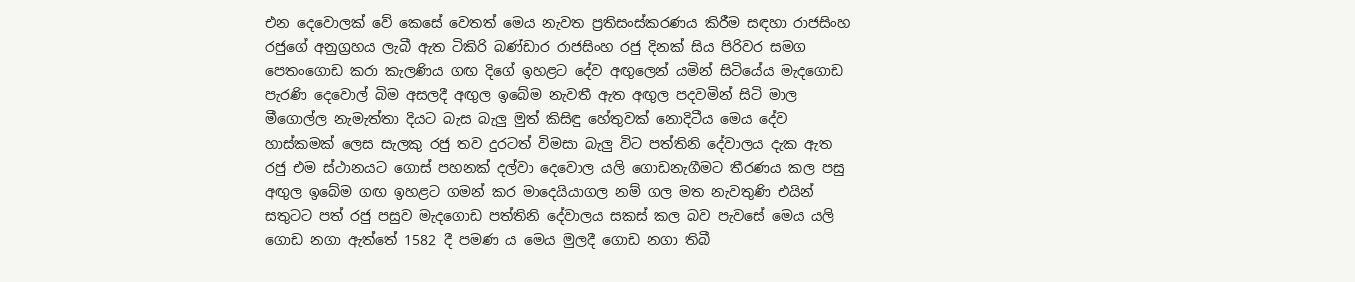එන දෙවොලක් වේ කෙසේ වෙතත් මෙය නැවත ප්‍රතිසංස්කරණය කිරීම සඳහා රාජසිංහ රජුගේ අනුග්‍රහය ලැබී ඇත ටිකිරි බණ්ඩාර රාජසිංහ රජු දිනක් සිය පිරිවර සමග පෙතංගොඩ කරා කැලණිය ගඟ දිගේ ඉහළට දේව අඟුලෙන් යමින් සිටියේය මැදගොඩ පැරණි දෙවොල් බිම අසලදී අඟුල ඉබේම නැවතී ඇත අඟුල පදවමින් සිටි මාල මීගොල්ල නැමැත්තා දියට බැස බැලු මුත් කිසිඳු හේතුවක් නොදිටීය මෙය දේව හාස්කමක් ලෙස සැලකු රජු තව දුරටත් විමසා බැලු විට පත්තිනි දේවාලය දැක ඇත රජු එම ස්ථානයට ගොස් පහනක් දල්වා දෙවොල යලි ගොඩනැගීමට තීරණය කල පසු අඟුල ඉබේම ගඟ ඉහළට ගමන් කර මාදෙයියාගල නම් ගල මත නැවතුණි එයින් සතුටට පත් රජු පසුව මැදගොඩ පත්තිනි දේවාලය සකස් කල බව පැවසේ මෙය යලි ගොඩ නගා ඇත්තේ 1582 දී පමණ ය මෙය මුලදී ගොඩ නගා තිබී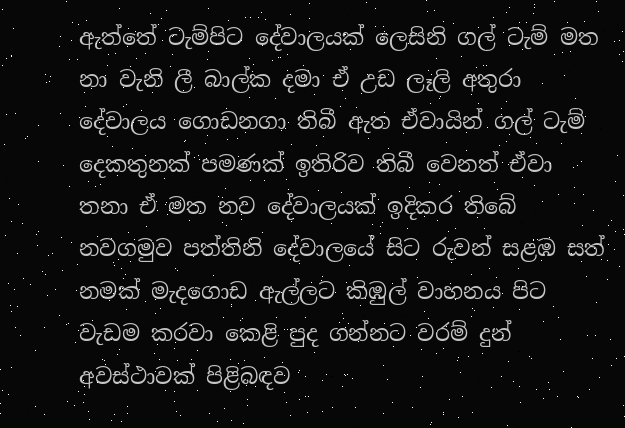ඇත්තේ ටැම්පිට දේවාලයක් ලෙසිනි ගල් ටැම් මත නා වැනි ලී බාල්ක දමා ඒ උඩ ලෑලි අතුරා දේවාලය ගොඩනගා තිබී ඇත ඒවායින් ගල් ටැම් දෙකතුනක් පමණක් ඉතිරිව තිබී වෙනත් ඒවා තනා ඒ මත නව දේවාලයක් ඉදිකර තිබේ නවගමුව පත්තිනි දේවාලයේ සිට රුවන් සළඹ සත් නමක් මැදගොඩ ඇල්ලට කිඹුල් වාහනය පිට වැඩම කරවා කෙළි පුද ගන්නට වරම් දුන් අවස්ථාවක් පිළිබඳව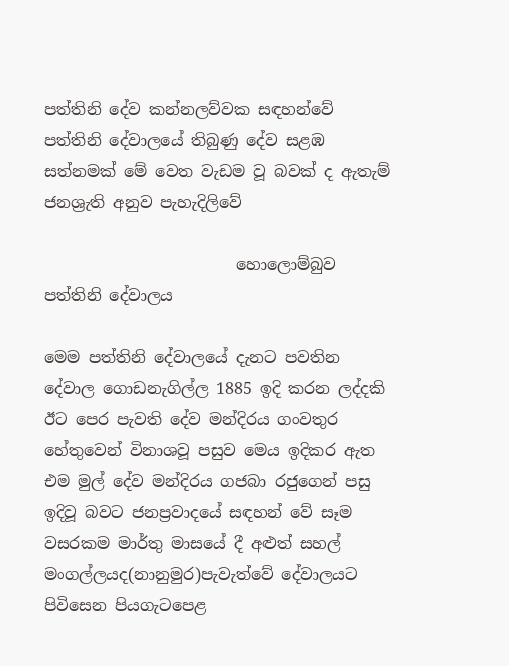පත්තිනි දේව කන්නලව්වක සඳහන්වේ පත්තිනි දේවාලයේ තිබුණු දේව සළඹ සත්නමක් මේ වෙත වැඩම වූ බවක් ද ඇතැම් ජනශ්‍රැති අනුව පැහැදිලිවේ

                        හොලොම්බුව පත්තිනි දේවාලය

මෙම පත්තිනි දේවාලයේ දැනට පවතින දේවාල ගොඩනැගිල්ල 1885 ඉදි කරන ලද්දකි ඊට පෙර පැවති දේව මන්දිරය ගංවතුර හේතුවෙන් විනාශවූ පසුව මෙය ඉදිකර ඇත එම මුල් දේව මන්දිරය ගජබා රජුගෙන් පසු ඉදිවූ බවට‍ ජනප්‍රවාදයේ සඳහන් වේ සෑම වසරකම මාර්තු මාසයේ දී අළුත් සහල් මංගල්ලයද(නානුමුර)පැවැත්වේ දේවාලයට පිවිසෙන පියගැටපෙළ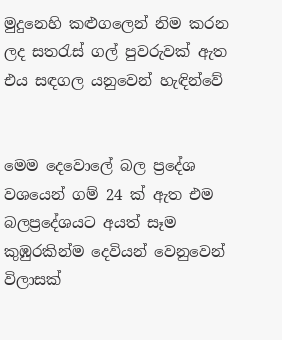මුදුනෙහි කළුගලෙන් නිම කරන ලද සතරැස් ගල් පුවරුවක් ඇත එය සඳගල යනුවෙන් හැඳින්වේ


මෙම දෙවොලේ බල ප්‍රදේශ වශයෙන් ගම් 24 ක් ඇත එම බලප්‍රදේශයට අයත් සෑම කුඹුරකින්ම දෙවියන් වෙනුවෙන් විලාසක්‌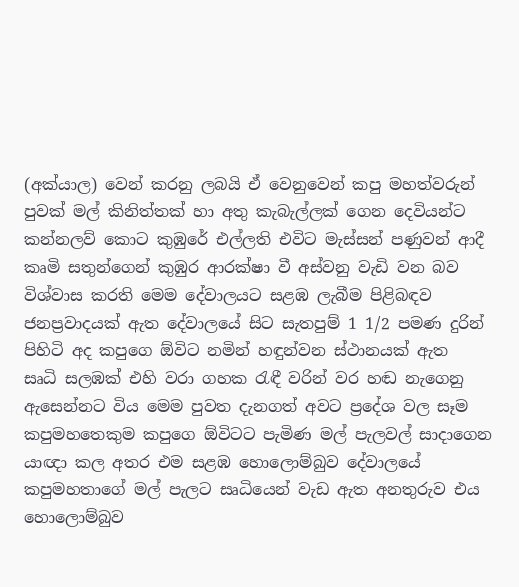(අක්යාල) වෙන් කරනු ලබයි ඒ වෙනුවෙන් කපු මහත්වරුන් පුවක් මල් කිනිත්තක් හා අතු කැබැල්ලක් ගෙන දෙවියන්ට කන්නලව් කොට කුඹුරේ එල්ලති එවිට මැස්සන් පණුවන් ආදී කෘමි සතුන්ගෙන් කුඹුර ආරක්ෂා වී අස්වනු වැඩි වන බව විශ්වාස කරති මෙම දේවාලයට සළඹ ලැබීම පිළිබඳව ජනප්‍රවාදයක් ඇත දේවාලයේ සිට සැතපුම් 1 1/2 පමණ දුරින් පිහිටි අද කපුගෙ ඕවිට නමින් හඳුන්වන ස්ථානයක් ඇත  සෘධි සලඹක් එහි වරා ගහක රැඳී වරින් වර හඬ නැගෙනු ඇසෙන්නට විය මෙම පුවත දැනගත් අවට ප්‍රදේශ වල සෑම කපුමහතෙකුම කපුගෙ ඕවිටට පැමිණ මල් පැලවල් සාදාගෙන යාඥා කල අතර එම සළඹ හොලොම්බුව දේවාලයේ කපුමහතාගේ මල් පැලට සෘධියෙන් වැඩ ඇත අනතුරුව එය හොලොම්බුව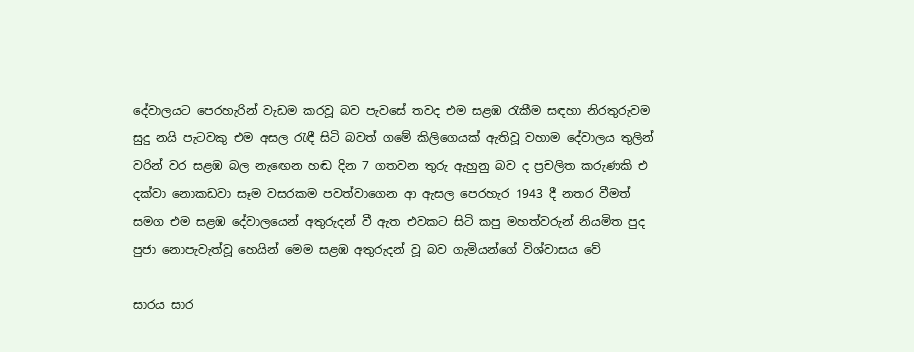දේවාලයට පෙරහැරින් වැඩම කරවූ බව පැවසේ තවද එම සළඹ රැකීම සඳහා නිරතුරුවම සුදු නයි පැටවකු එම අසල රැඳී සිටි බවත් ගමේ කිලිගෙයක් ඇතිවූ වහාම දේවාලය තුලින් වරින් වර සළඹ බල නැඟෙන හඬ දින 7 ගතවන තුරු ඇහුනු බව ද ප්‍රචලිත කරුණකි එ දක්වා නොකඩවා සෑම වසරකම පවත්වාගෙන ආ ඇසල පෙරහැර 1943 දී නතර වීමත් සමග එම සළඹ දේවාලයෙන් අතුරුදන් වී ඇත එවකට සිටි කපු මහත්වරුන් නියමිත පුද පුජා නොපැවැත්වූ හෙයින් මෙම සළඹ අතුරුදන් වූ බව ගැමියන්ගේ විශ්වාසය වේ

සාරය සාර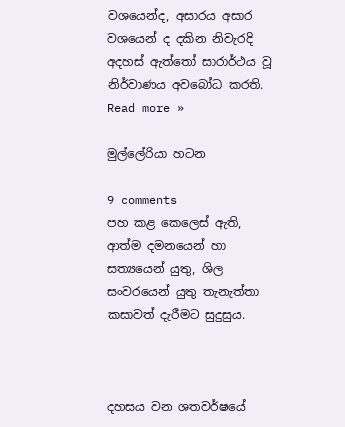වශයෙන්ද, අසාරය අසාර වශයෙන් ද දකින නිවැරදි අදහස් ඇත්තෝ සාරාර්ථය වූ නිර්වාණය අවබෝධ කරති.
Read more »

මුල්ලේරියා හටන

9 comments
පහ කළ කෙලෙස් ඇති, ආත්ම දමනයෙන් හා සත්‍යයෙන් යුතු, ශිල සංවරයෙන් යුතු තැනැත්තා කසාවත් දැරීමට සුදුසුය.



දහසය වන ශතවර්ෂයේ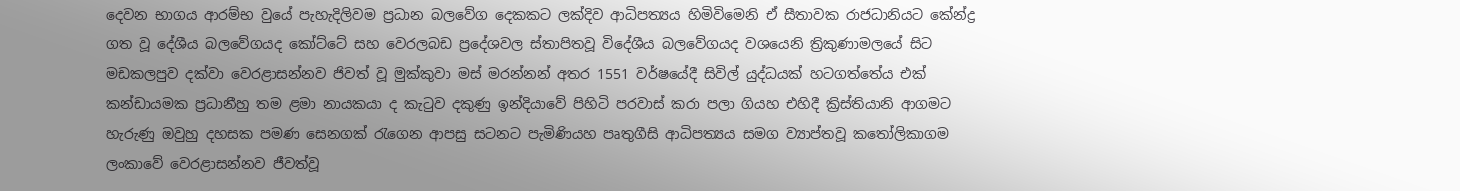දෙවන භාගය ආරම්භ වුයේ පැහැදිලිවම ප්‍රධාන බලවේග දෙකකට ලක්දිව ආධිපත්‍යය හිමිවිමෙනි ඒ සීතාවක රාජධානියට කේන්ද්‍ර ගත වූ දේශීය බලවේගයද කෝට්ටේ සහ වෙරලබඩ ප්‍රදේශවල ස්තාපිතවූ විදේශීය බලවේගයද වශයෙනි ත්‍රිකුණාමලයේ සිට මඩකලපුව දක්වා වෙරළාසන්නව ජිවත් වූ මුක්කුවා මස් මරන්නන් අතර 1551 වර්ෂයේදී සිවිල් යුද්ධයක් හටගත්තේය එක් කන්ඩායමක ප්‍රධානීහු තම ළමා නායකයා ද කැටුව දකුණු ඉන්දියාවේ පිහිටි පරවාස් කරා පලා ගියහ එහිදී ක්‍රිස්තියානි ආගමට හැරුණු ඔවුහු දහසක පමණ සෙනගක් රැගෙන ආපසු සටනට පැමිණියහ පෘතුගීසි ආධිපත්‍යය සමග ව්‍යාප්තවූ කතෝලිකාගම ලංකාවේ වෙරළාසන්නව ජීවත්වූ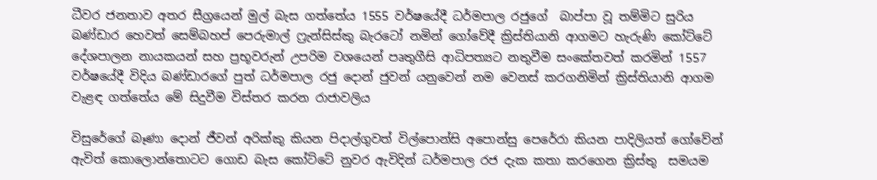ධීවර ජනතාව අතර සීග්‍රයෙන් මුල් බැස ගත්තේය 1555 වර්ෂයේදී ධර්මපාල රජුගේ  බාප්පා වූ තම්මිට සුරිය බණ්ඩාර හෙවත් සෙම්බහප් පෙරුමාල් ෆ්‍රැන්සිස්කු බැරටෝ නමින් ගෝවේදී ක්‍රිස්තියානි ආගමට හැරුණි කෝට්ටේ දේශපාලන නායකයන් සහ ප්‍රභූවරුන් උපරිම වශයෙන් පෘතුගීසි ආධිපත්‍යට නතුවීම සංකේතවත් කරමින් 1557 වර්ෂයේදී විදිය බණ්ඩාරගේ පුත් ධර්මපාල රජු දොන් ජුවන් යනුවෙන් නම වෙනස් කරගනිමින් ක්‍රිස්තියානි ආගම වැළඳ ගත්තේය මේ සිදුවීම විස්තර කරන රාජාවලිය

විසුරේගේ බෑණා දොන් ජීවන් අරික්කු කියන පිදාල්ගුවත් විල්පොන්සි අපොන්සු පෙරේරා කියන පාදිලියත් ගෝවේන් ඇවිත් කොලොන්තොටට ගොඩ බැස කෝට්ටේ නුවර ඇවිදින් ධර්මපාල රජ දැක කතා කරගෙන ක්‍රිස්තු  සමයම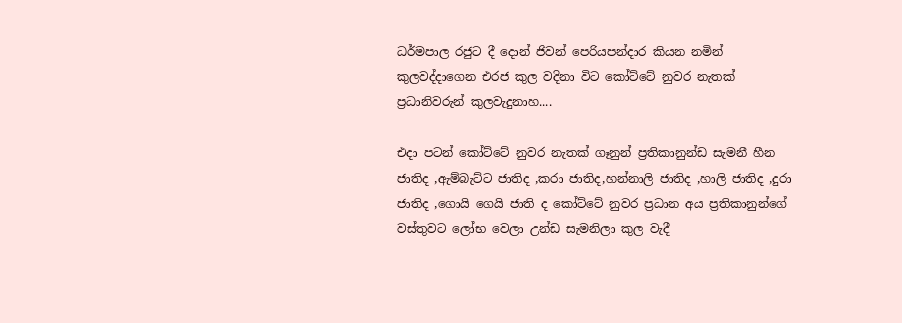ධර්මපාල රජුට දී දොන් ජිවන් පෙරියපන්දාර කියන නමින් කුලවද්දාගෙන එරජ කුල වදිනා විට කෝට්ටේ නුවර නැතක්  ප්‍රධානිවරුන් කුලවැදුනාහ....

එදා පටන් කෝට්ටේ නුවර නැතක් ගෑනුන් ප්‍රතිකානුන්ඩ සැමනී හීන ජාතිද ,ඇම්බැට්ට ජාතිද ,කරා ජාතිද,හන්නාලි ජාතිද ,හාලි ජාතිද ,දුරා ජාතිද ,ගොයි ගෙයි ජාති ද කෝට්ටේ නුවර ප්‍රධාන අය ප්‍රතිකානුන්ගේ වස්තුවට ලෝභ වෙලා උන්ඩ සැමනිලා කුල වැදී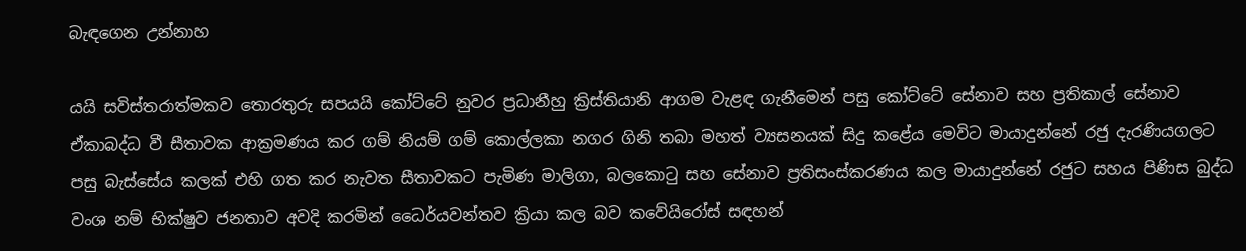බැඳගෙන උන්නාහ

යයි සවිස්තරාත්මකව තොරතුරු සපයයි කෝට්ටේ නුවර ප්‍රධානීහු ක්‍රිස්තියානි ආගම වැළඳ ගැනීමෙන් පසු කෝට්ටේ සේනාව සහ ප්‍රතිකාල් සේනාව ඒකාබද්ධ වී සීතාවක ආක්‍රමණය කර ගම් නියම් ගම් කොල්ලකා නගර ගිනි තබා මහත් ව්‍යසනයක් සිදු කළේය මෙවිට‍ මායාදුන්නේ රජු දැරණියගලට පසු බැස්සේය කලක් එහි ගත කර නැවත සීතාවකට පැමිණ මාලිගා, බලකොටු සහ සේනාව ප්‍රතිසංස්කරණය කල මායාදුන්නේ රජුට සහය පිණිස බුද්ධ වංශ නම් භික්ෂුව ජනතාව අවදි කරමින් ධෛර්යවන්තව ක්‍රියා කල බව කවේයිරෝස් සඳහන්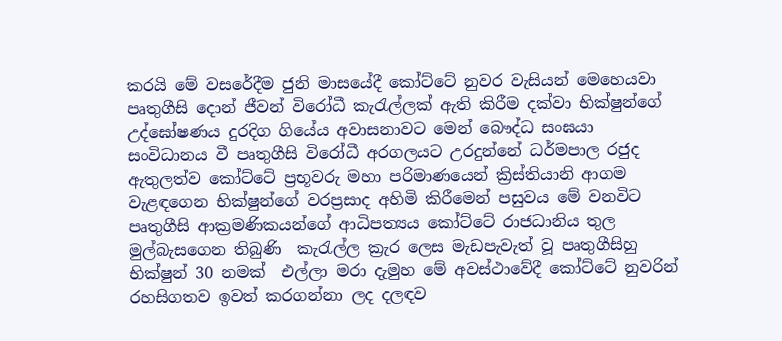කරයි මේ වසරේදීම ජුනි මාසයේදී කෝට්ටේ නුවර වැසියන් මෙහෙයවා පෘතුගීසි දොන් ජීවන් විරෝධී කැරැල්ලක් ඇති කිරීම දක්වා භික්ෂුන්ගේ උද්ඝෝෂණය දුරදිග ගියේය අවාසනාවට මෙන් බෞද්ධ සංඝයා සංවිධානය වී පෘතුගීසි විරෝධී අරගලයට උරදුන්නේ ධර්මපාල රජුද ඇතුලත්ව කෝට්ටේ ප්‍රභූවරු මහා පරිමාණයෙන් ක්‍රිස්තියානි ආගම වැළඳගෙන භික්ෂුන්ගේ වරප්‍රසාද අහිමි කිරීමෙන් පසුවය මේ වනවිට පෘතුගීසි ආක්‍රමණිකයන්ගේ ආධිපත්‍යය කෝට්ටේ රාජධානිය තුල මුල්බැසගෙන තිබුණි  කැරැල්ල ක්‍රැර ලෙස මැඩපැවැත් වූ පෘතුගීසිහු භික්ෂුන් 30 නමක්  එල්ලා මරා දැමුහ මේ අවස්ථාවේදී කෝට්ටේ නුවරින් රහසිගතව ඉවත් කරගන්නා ලද දලඳව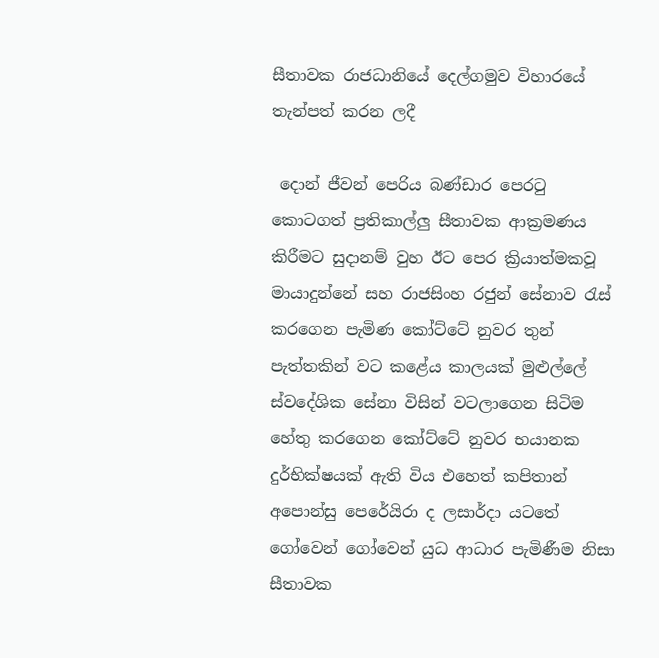සීතාවක රාජධානියේ දෙල්ගමුව විහාරයේ තැන්පත් කරන ලදී

 දොන් ජීවන් පෙරිය බණ්ඩාර පෙරටු කොටගත් ප්‍රතිකාල්ලු සීතාවක ආක්‍රමණය කිරීමට සුදානම් වුහ ඊට පෙර ක්‍රියාත්මකවූ මායාදුන්නේ සහ රාජසිංහ රජුන් සේනාව රැස් කරගෙන පැමිණ කෝට්ටේ නුවර තුන් පැත්තකින් වට කළේය කාලයක් මුළුල්ලේ ස්වදේශික සේනා විසින් වටලාගෙන සිටිම හේතු කරගෙන කෝට්ටේ නුවර භයානක දුර්භික්ෂයක් ඇති විය එහෙත් කපිතාන් අපොන්සු පෙරේයිරා ද ලසාර්දා යටතේ ගෝවෙන් ගෝවෙන් යුධ ආධාර පැමිණීම නිසා සීතාවක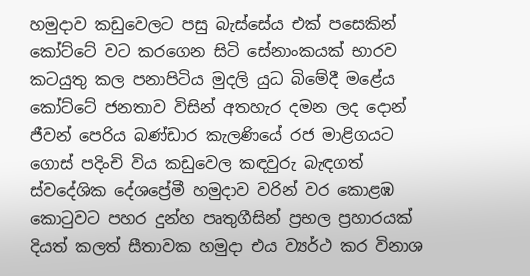හමුදාව කඩුවෙලට පසු බැස්සේය එක් පසෙකින් කෝට්ටේ වට කරගෙන සිටි සේනාංකයක් භාරව කටයුතු කල පනාපිටිය මුදලි යුධ බිමේදී මළේය කෝට්ටේ ජනතාව විසින් අතහැර දමන ලද දොන් ජීවන් පෙරිය බණ්ඩාර කැලණියේ රජ මාළිගයට ගොස් පදිංචි විය කඩුවෙල කඳවුරු බැඳගත් ස්වදේශික දේශප්‍රේමී හමුදාව වරින් වර කොළඹ කොටුවට පහර දුන්හ පෘතුගීසින් ප්‍රභල ප්‍රහාරයක් දියත් කලත් සීතාවක හමුදා එය ව්‍යර්ථ කර විනාශ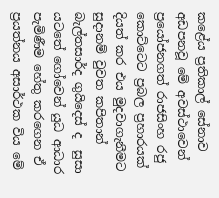කළේය ප්‍රතිකාල් සේනාව අඩපනවූ මේ අවස්ථාවෙන් ප්‍රයෝජනගත් රාජසිංහ රජු කොට්ටෙට ප්‍රබල ප්‍රහාරයක් දියත් කර එය මුදවාගැනීමට සුදානම් වුවත කපිතාන් බැල්තසාර්ද ගුයිදෙස්‌ ද  සුසා යටතේ ගෝවෙන් යුධ ආධාර පැමිණීම හේතු කරගෙන ඒ ප්‍රයත්නය අසාර්ථක විය මේ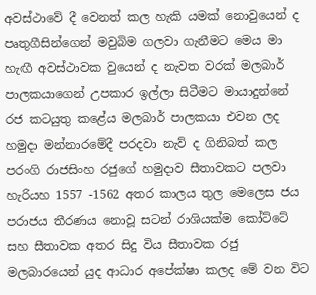අවස්ථාවේ දී වෙනත් කල හැකි යමක් නොවුයෙන් ද  පෘතුගීසින්ගෙන් මවුබිම ගලවා ගැනීමට මෙය මා හැඟී අවස්ථාවක වුයෙන් ද නැවත වරක් මලබාර් පාලකයාගෙන් උපකාර ඉල්ලා සිටීමට මායාදුන්නේ රජ කටයුතු කළේය මලබාර් පාලකයා එවන ලද හමුදා මන්නාරමේදී පරදවා නැව් ද ගිනිබත් කල පරංගි රාජසිංහ රජුගේ හමුදාව සීතාවකට පලවා හැරියහ 1557 -1562 අතර කාලය තුල මෙලෙස ජය පරාජය තීරණය නොවූ සටන් රාශියක්ම කෝට්ටේ සහ සීතාවක අතර සිදු විය සීතාවක රජු මලබාරයෙන් යුද ආධාර අපේක්ෂා කලද මේ වන විට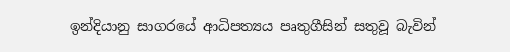ඉන්දියානු සාගරයේ ආධිපත්‍යය පෘතුගීසින් සතුවූ බැවින්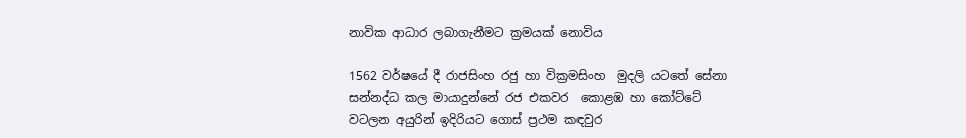නාවික ආධාර ලබාගැනීමට ක්‍රමයක් නොවිය

1562 වර්ෂයේ දී රාජසිංහ රජු හා වික්‍රමසිංහ  මුදලි යටතේ සේනා සන්නද්ධ කල මායාදුන්නේ රජ එකවර  කොළඹ හා කෝට්ටේ වටලන අයුරින් ඉදිරියට ගොස් ප්‍රථම කඳවුර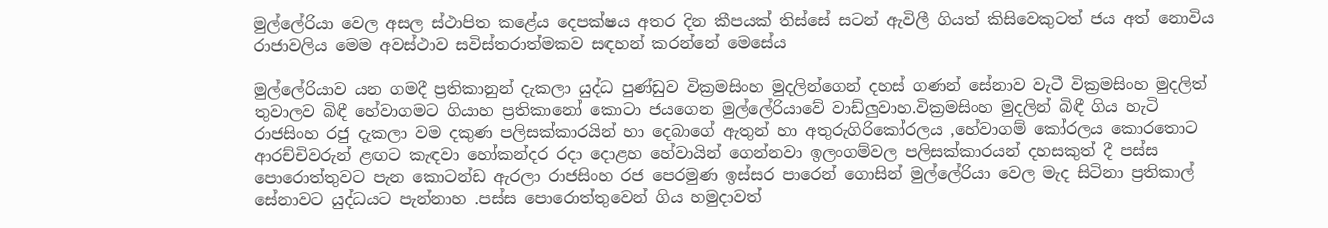මුල්ලේරියා වෙල අසල ස්ථාපිත කළේය දෙපක්ෂය අතර දින කීපයක් තිස්සේ සටන් ඇවිලී ගියත් කිසිවෙකුටත් ජය අත් නොවිය රාජාවලිය මෙම අවස්ථාව සවිස්තරාත්මකව සඳහන් කරන්නේ මෙසේය

මුල්ලේරියාව යන ගමදී ප්‍රතිකානුන් දැකලා යුද්ධ පුණ්ඩුව වික්‍රමසිංහ මුදලින්ගෙන් දහස් ගණන් සේනාව වැටී වික්‍රමසිංහ මුදලිත් තුවාලව බිඳී හේවාගමට ගියාහ ප්‍රතිකානෝ කොටා ජයගෙන මුල්ලේරියාවේ වාඩ්ලුවාහ.වික්‍රමසිංහ මුදලින් බිඳී ගිය හැටි රාජසිංහ රජු දැකලා වම දකුණ පලිසක්කාරයින් හා දෙබාගේ ඇතුන් හා අතුරුගිරිකෝරලය ,හේවාගම් කෝරලය කොරතොට ආරච්චිවරුන් ළඟට කැඳවා හෝකන්දර රදා දොළහ හේවායින් ගෙන්නවා ඉලංගම්වල පලිසක්කාරයන් දහසකුත් දී පස්ස පොරොත්තුවට පැන කොටන්ඩ ඇරලා රාජසිංහ රජ පෙරමුණ ඉස්සර පාරෙන් ගොසින් මුල්ලේරියා වෙල මැද සිටිනා ප්‍රතිකාල් සේනාවට යුද්ධයට පැන්නාහ .පස්ස පොරොත්තුවෙන් ගිය හමුදාවත්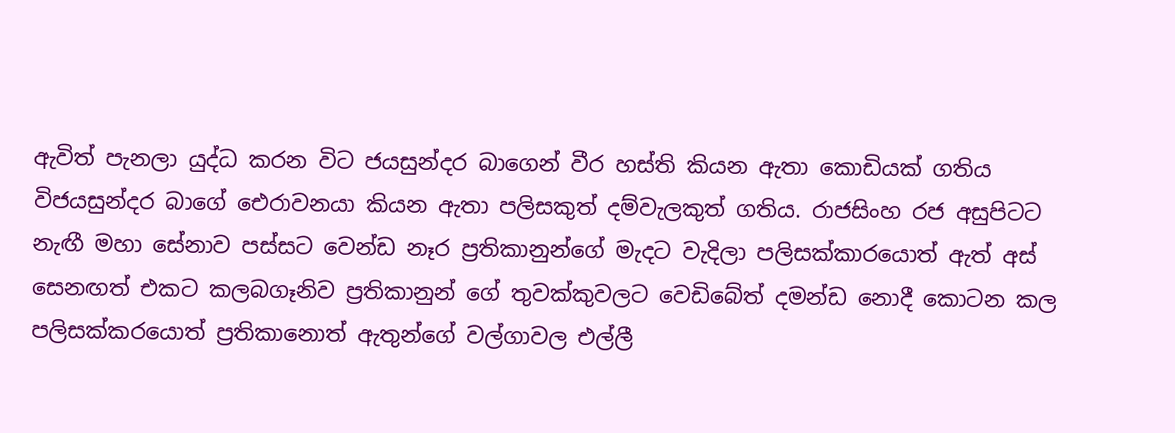ඇවිත් පැනලා යුද්ධ කරන විට ජයසුන්දර බාගෙන් වීර හස්ති කියන ඇතා කොඩියක් ගතිය විජයසුන්දර බාගේ ඓරාවනයා කියන ඇතා පලිසකුත් දම්වැලකුත් ගතිය. රාජසිංහ රජ අසුපිටට නැඟී මහා සේනාව පස්සට වෙන්ඩ නෑර ප්‍රතිකානුන්ගේ මැදට වැදිලා පලිසක්කාරයොත් ඇත් අස් සෙනඟත් එකට කලබගෑනිව ප්‍රතිකානුන් ගේ තුවක්කුවලට වෙඩිබේත් දමන්ඩ නොදී කොටන කල පලිසක්කරයොත් ප්‍රතිකානොත් ඇතුන්ගේ වල්ගාවල එල්ලී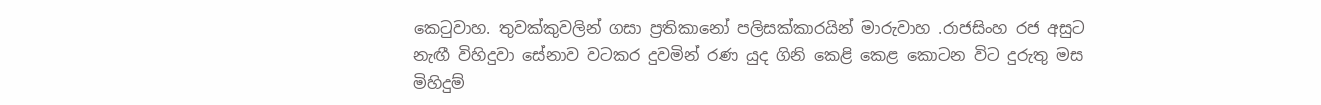කෙටුවාහ. තුවක්කුවලින් ගසා ප්‍රතිකානෝ පලිසක්කාරයින් මාරුවාහ .රාජසිංහ රජ අසුට නැඟී විහිදුවා සේනාව වටකර දුවමින් රණ යුද ගිනි කෙළි කෙළ කොටන විට දුරුතු මස මිහිදුම්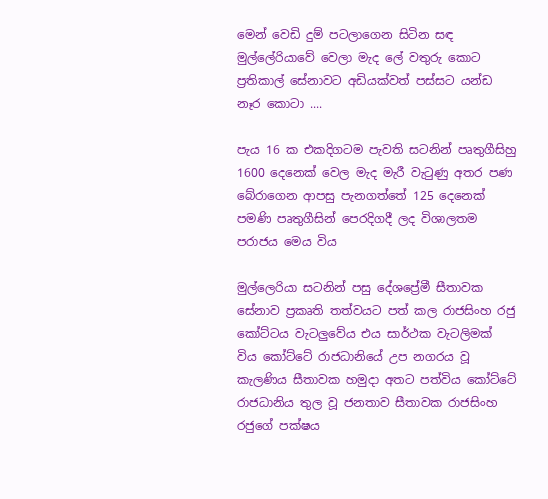මෙන් වෙඩි දුම් පටලාගෙන සිටින සඳ මුල්ලේරියාවේ වෙලා මැද ලේ වතුරු කොට ප්‍රතිකාල් සේනාවට අඩියක්වත් පස්සට යන්ඩ නෑර කොටා ....

පැය 16 ක එකදිගටම පැවති සටනින් පෘතුගීසිහු 1600 දෙනෙක් වෙල මැද මැරී වැටුණු අතර පණ බේරාගෙන ආපසු පැනගත්තේ 125 දෙනෙක් පමණි පෘතුගීසින් පෙරදිගදී ලද විශාලතම පරාජය මෙය විය

මුල්ලෙරියා සටනින් පසු දේශප්‍රේමී සීතාවක සේනාව ප්‍රකෘති තත්වයට පත් කල රාජසිංහ රජු කෝට්ටය වැටලුවේය එය සාර්ථක වැටලිමක්‌ විය කෝට්ටේ රාජධානියේ උප නගරය වූ කැලණිය සීතාවක හමුදා අතට පත්විය කෝට්ටේ රාජධානිය තුල වූ ජනතාව සීතාවක රාජසිංහ රජුගේ පක්ෂය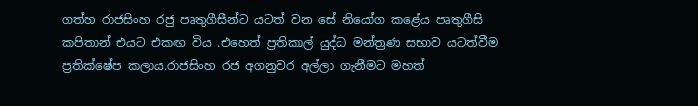ගත්හ රාජසිංහ රජු පෘතුගීසීන්ට යටත් වන සේ නියෝග කළේය පෘතුගීසි කපිතාන් එයට එකඟ විය .එහෙත් ප්‍රතිකාල් යුද්ධ මන්ත්‍රණ සභාව යටත්වීම ප්‍රතික්ෂේප කලාය.රාජසිංහ රජ අගනුවර අල්ලා ගැනීමට මහත්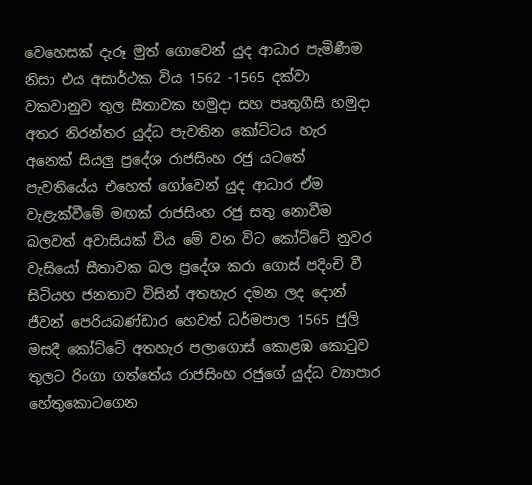වෙහෙසක් දැරූ මුත් ගොවෙන් යුද ආධාර පැමිණීම නිසා එය අසාර්ථක විය 1562 -1565 දක්වා වකවානුව තුල සීතාවක හමුදා සහ පෘතුගීසි හමුදා අතර නිරන්තර යුද්ධ පැවතින කෝට්ටය හැර අනෙක් සියලු ප්‍රදේශ රාජසිංහ රජු යටතේ පැවතියේය එහෙත් ගෝවෙන් යුද ආධාර ඒම වැළැක්වීමේ මඟක් රාජසිංහ රජු සතු නොවීම බලවත් අවාසියක් විය මේ වන විට කෝට්ටේ නුවර වැසියෝ සීතාවක බල ප්‍රදේශ කරා ගොස් පදිංචි වී සිටියහ ජනතාව විසින් අතහැර දමන ලද දොන් ජීවන් පෙරියබණ්ඩාර හෙවත් ධර්මපාල 1565 ජුලි මසදී කෝට්ටේ අතහැර පලාගොස් කොළඹ කොටුව තුලට රිංගා ගත්තේය රාජසිංහ රජුගේ යුද්ධ ව්‍යාපාර හේතුකොටගෙන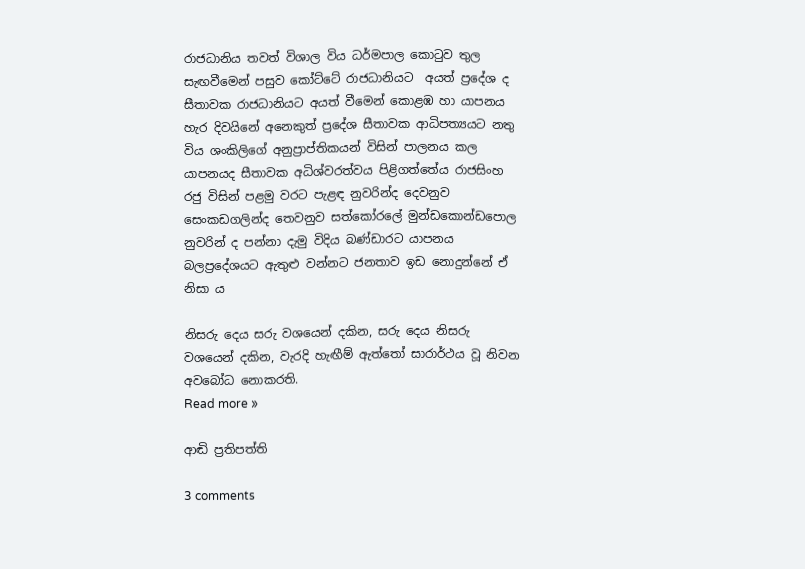රාජධානිය තවත් විශාල විය ධර්මපාල කොටුව තුල සැඟවීමෙන් පසුව කෝට්ටේ රාජධානියට  අයත් ප්‍රදේශ ද සීතාවක රාජධානියට අයත් වීමෙන් කොළඹ හා යාපනය හැර දිවයිනේ අනෙකුත් ප්‍රදේශ සීතාවක ආධිපත්‍යයට නතු විය ශංකිලිගේ අනුප්‍රාප්තිකයන් විසින් පාලනය කල යාපනයද සීතාවක අධිශ්වරත්වය පිළිගත්තේය රාජසිංහ රජු විසින් පළමු වරට පැළඳ නුවරින්ද දෙවනුව සෙංකඩගලින්ද තෙවනුව සත්කෝරලේ මුන්ඩකොන්ඩපොල නුවරින් ද පන්නා දැමු විදිය බණ්ඩාරට යාපනය බලප්‍රදේශයට ඇතුළු වන්නට ජනතාව ඉඩ නොදුන්නේ ඒ නිසා ය

නිසරු දෙය සරු වශයෙන් දකින, සරු දෙය නිසරු වශයෙන් දකින, වැරදි හැඟීම් ඇත්තෝ සාරාර්ථය වූ නිවන අවබෝධ නොකරති.
Read more »

ආඬි ප්‍රතිපත්ති

3 comments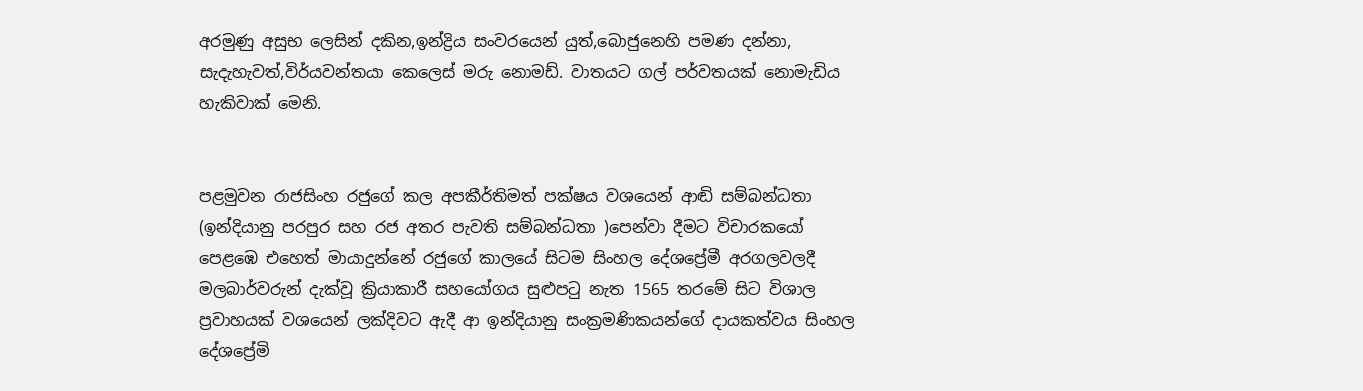අරමුණු අසුභ ලෙසින් දකින,ඉන්ද්‍රිය සංවරයෙන් යුත්,බොජුනෙහි පමණ දන්නා, සැදැහැවත්,විර්යවන්තයා කෙලෙස් මරු නොමඩ්. වාතයට ගල් පර්වතයක් නොමැඩිය හැකිවාක් මෙනි.


පළමුවන රාජසිංහ රජුගේ කල අපකීර්තිමත් පක්ෂය වශයෙන් ආඬි සම්බන්ධතා (ඉන්දියානු පරපුර සහ රජ අතර පැවති සම්බන්ධතා )පෙන්වා දීමට විචාරකයෝ පෙළඹෙ එහෙත් මායාදුන්නේ රජුගේ කාලයේ සිටම සිංහල දේශප්‍රේමී අරගලවලදී මලබාර්වරුන් දැක්වූ ක්‍රියාකාරී සහයෝගය සුළුපටු නැත 1565 තරමේ සිට විශාල ප්‍රවාහයක් වශයෙන් ලක්දිවට ඇදී ආ ඉන්දියානු සංක්‍රමණිකයන්ගේ දායකත්වය සිංහල දේශප්‍රේමි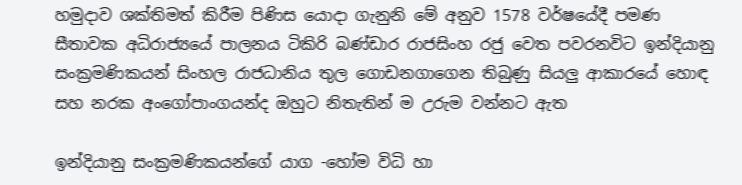හමුදාව ශක්තිමත් කිරීම පිණිස යොදා ගැනුනි මේ අනුව 1578 වර්ෂයේදී පමණ සීතාවක අධිරාජ්‍යයේ පාලනය ටිකිරි බණ්ඩාර රාජසිංහ රජු වෙත පවරනවිට ඉන්දියානු සංක්‍රමණිකයන් සිංහල රාජධානිය තුල ගොඩනගාගෙන තිබුණු සියලු ආකාරයේ හොඳ සහ නරක අංගෝපාංගයන්ද ඔහුට නිතැතින් ම උරුම වන්නට ඇත

ඉන්දියානු සංක්‍රමණිකයන්ගේ යාග -හෝම විධි හා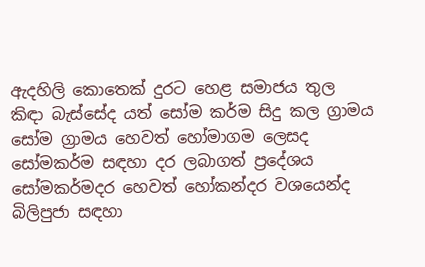ඇදහිලි කොතෙක් දුරට හෙළ සමාජය තුල කිඳා බැස්සේද යත් සෝම කර්ම සිදු කල ග්‍රාමය සෝම ග්‍රාමය හෙවත් හෝමාගම ලෙසද සෝමකර්ම සඳහා දර ලබාගත් ප්‍රදේශය සෝමකර්මදර හෙවත් හෝකන්දර වශයෙන්ද බිලිපුජා සඳහා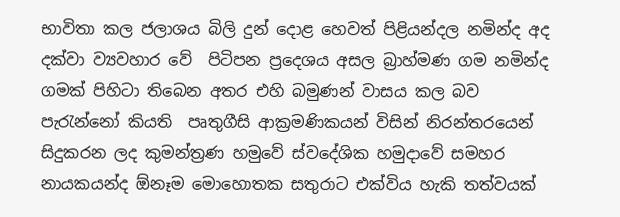භාවිතා කල ජලාශය බිලි දුන් දොළ හෙවත් පිළියන්දල නමින්ද අද දක්වා ව්‍යවහාර වේ  පිටිපන ප්‍රදෙශය අසල බ්‍රාහ්මණ ගම නමින්ද ගමක් පිහිටා තිබෙන අතර එහි බමුණන් වාසය කල බව පැරැන්නෝ කියති  පෘතුගීසි ආක්‍රමණිකයන් විසින් නිරන්තරයෙන් සිදුකරන ලද කුමන්ත්‍රණ හමුවේ ස්වදේශික හමුදාවේ සමහර නායකයන්ද ඕනෑම මොහොතක සතුරාට එක්විය හැකි තත්වයක්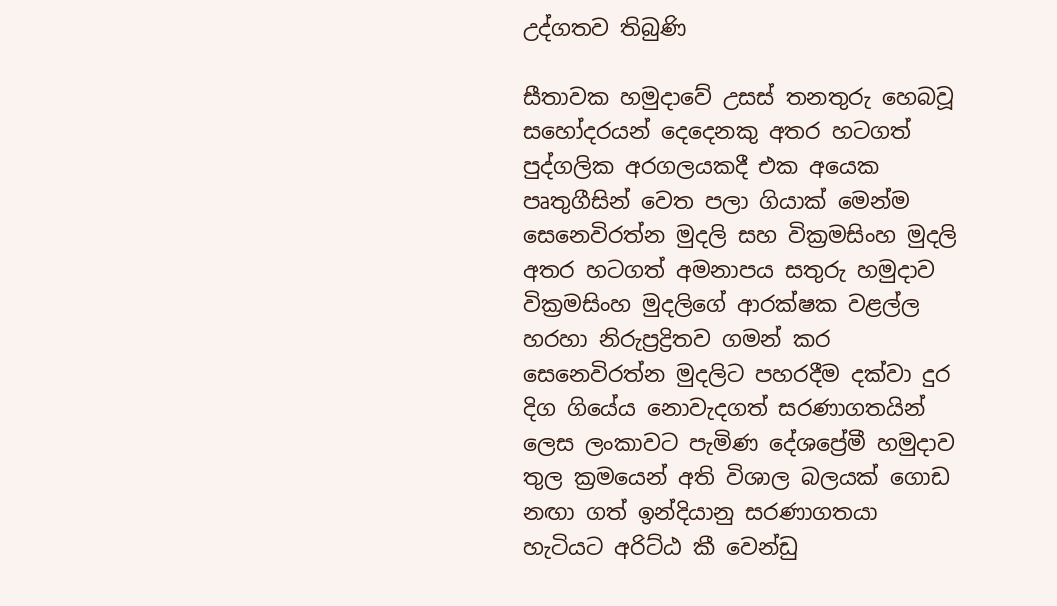උද්ගතව තිබුණි

සීතාවක හමුදාවේ උසස් තනතුරු හෙබවූ සහෝදරයන් දෙදෙනකු අතර හටගත් පුද්ගලික අරගලයකදී එක අයෙක පෘතුගීසින් වෙත පලා ගියාක් මෙන්ම සෙනෙවිරත්න මුදලි සහ වික්‍රමසිංහ මුදලි අතර හටගත් අමනාපය සතුරු හමුදාව වික්‍රමසිංහ මුදලිගේ ආරක්ෂක වළල්ල හරහා නිරුප්‍රද්‍රිතව ගමන් කර සෙනෙවිරත්න මුදලිට පහරදීම දක්වා දුර දිග ගියේය නොවැදගත් සරණාගතයින් ලෙස ලංකාවට පැමිණ දේශප්‍රේමී හමුදාව තුල ක්‍රමයෙන් අති විශාල බලයක් ගොඩ නඟා ගත් ඉන්දියානු සරණාගතයා හැටියට අරිට්ඨ කී වෙන්ඩු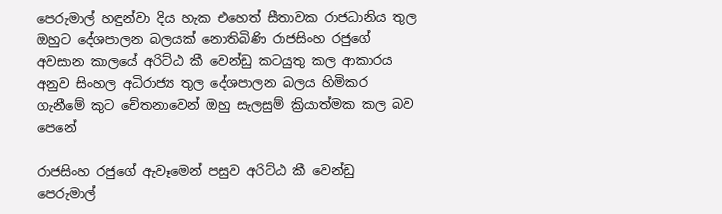පෙරුමාල් හඳුන්වා දිය හැක එහෙත් සීතාවක රාජධානිය තුල ඔහුට දේශපාලන බලයක් නොතිබිණි රාජසිංහ රජුගේ අවසාන කාලයේ අරිට්ඨ කී වෙන්ඩු කටයුතු කල ආකාරය අනුව සිංහල අධිරාජ්‍ය තුල දේශපාලන බලය හිමිකර ගැනීමේ කුට චේතනාවෙන් ඔහු සැලසුම් ක්‍රියාත්මක කල බව පෙනේ

රාජසිංහ රජුගේ ඇවෑමෙන් පසුව අරිට්ඨ කී වෙන්ඩු පෙරුමාල්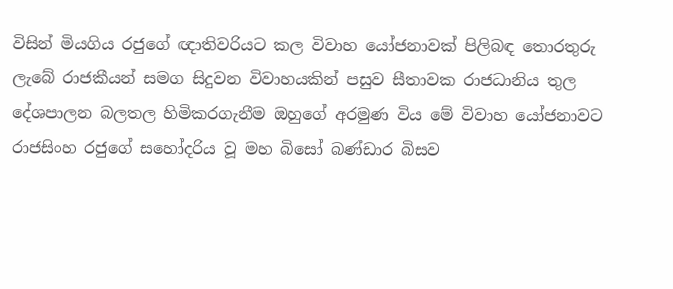විසින් මියගිය රජුගේ ඥාතිවරියට කල විවාහ යෝජනාවක් පිලිබඳ තොරතුරු ලැබේ රාජකීයන් සමග සිදුවන විවාහයකින් පසුව සීතාවක රාජධානිය තුල දේශපාලන බලතල හිමිකරගැනීම ඔහුගේ අරමුණ විය මේ විවාහ යෝජනාවට රාජසිංහ රජුගේ සහෝදරිය වූ මහ බිසෝ බණ්ඩාර බිසව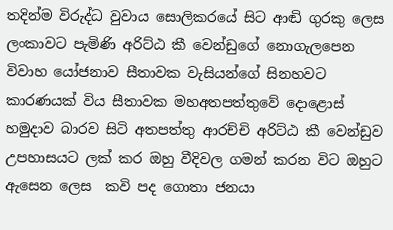තදින්ම විරුද්ධ වුවාය සොලිකරයේ සිට ආඬි ගුරකු ලෙස ලංකාවට පැමිණි අරිට්ඨ කී වෙන්ඩුගේ නොගැලපෙන විවාහ යෝජනාව සීතාවක වැසියන්ගේ සිනහවට කාරණයක් විය සීතාවක මහඅතපත්තුවේ දොළොස් හමුදාව බාරව සිටි අතපත්තු ආරච්චි අරිට්ඨ කී වෙන්ඩුව උපහාසයට ලක් කර ඔහු වීදිවල ගමන් කරන විට ඔහුට ඇසෙන ලෙස  කවි පද ගොතා ජනයා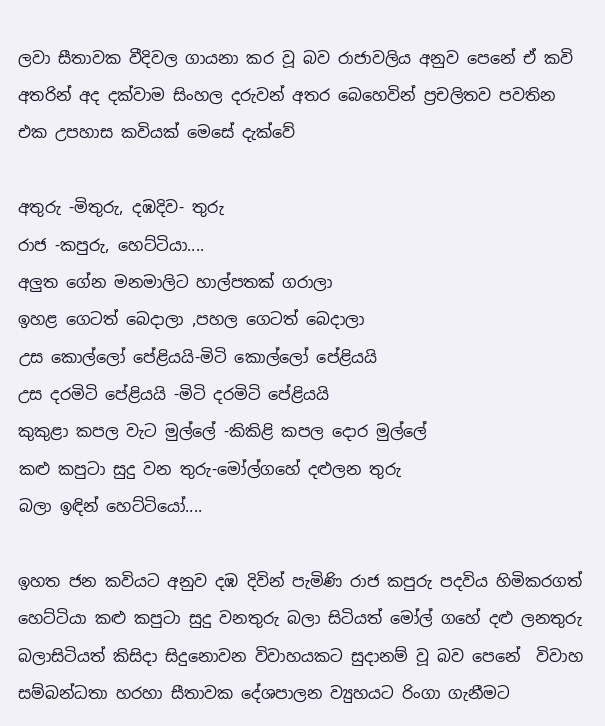ලවා සීතාවක වීදිවල ගායනා කර වූ බව රාජාවලිය අනුව පෙනේ ඒ කවි අතරින් අද දක්වාම සිංහල දරුවන් අතර බෙහෙවින් ප්‍රචලිතව පවතින එක උපහාස කවියක් මෙසේ දැක්වේ

අතුරු -මිතුරු, දඹදිව- තුරු
රාජ -කපුරු, හෙට්ටියා....
අලුත ගේන මනමාලිට හාල්පතක් ගරාලා
ඉහළ ගෙටත් බෙදාලා ,පහල ගෙටත් බෙදාලා
උස කොල්ලෝ පේළියයි-මිටි කොල්ලෝ පේළියයි
උස දරමිටි පේළියයි -මිටි දරමිටි පේළියයි
කුකුළා කපල වැට මුල්ලේ -කිකිළි කපල දොර මුල්ලේ
කළු කපුටා සුදු වන තුරු-මෝල්ගහේ දළුලන තුරු
බලා ඉඳින් හෙට්ටියෝ....

ඉහත ජන කවියට අනුව දඹ දිවින් පැමිණි රාජ කපුරු පදවිය හිමිකරගත් හෙට්ටියා කළු කපුටා සුදු වනතුරු බලා සිටියත් මෝල් ගහේ දළු ලනතුරු බලාසිටියත් කිසිදා සිදුනොවන විවාහයකට සුදානම් වූ බව පෙනේ  විවාහ සම්බන්ධතා හරහා සීතාවක දේශපාලන ව්‍යුහයට රිංගා ගැනීමට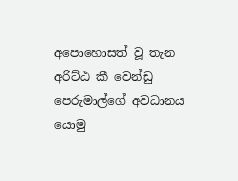අපොහොසත් වූ තැන  අරිට්ඨ කී වෙන්ඩු පෙරුමාල්ගේ අවධානය යොමු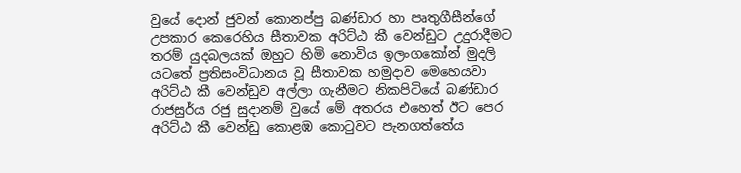වුයේ දොන් ජුවන් කොනප්පු බණ්ඩාර හා පෘතුගීසීන්ගේ උපකාර කෙරෙහිය සීතාවක අරිට්ඨ කී වෙන්ඩුට උදුරාදීමට තරම් යුදබලයක් ඔහුට හිමි නොවිය ඉලංගකෝන් මුදලි යටතේ ප්‍රතිසංවිධානය වූ සීතාවක හමුදාව මෙහෙයවා අරිට්ඨ කී වෙන්ඩුව අල්ලා ගැනීමට නිකපිටියේ බණ්ඩාර රාජසුර්ය රජු සුදානම් වුයේ මේ අතරය එහෙත් ඊට පෙර අරිට්ඨ කී වෙන්ඩු කොළඹ කොටුවට පැනගත්තේය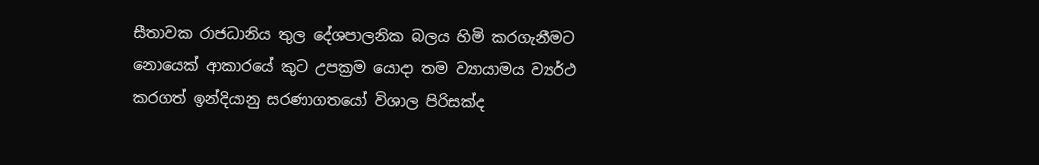සීතාවක රාජධානිය තුල දේශපාලනික බලය හිමි කරගැනීමට නොයෙක් ආකාරයේ කුට උපක්‍රම යොදා තම ව්‍යායාමය ව්‍යර්ථ කරගත් ඉන්දියානු සරණාගතයෝ විශාල පිරිසක්ද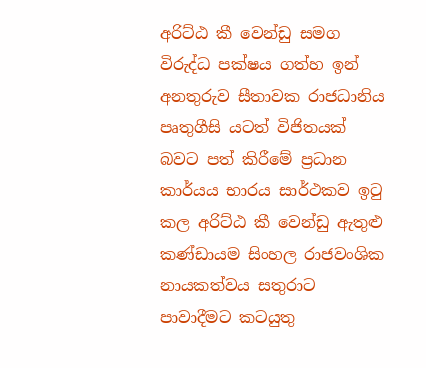අරිට්ඨ කී වෙන්ඩු සමග විරුද්ධ පක්ෂය ගත්හ ඉන් අනතුරුව සීතාවක රාජධානිය පෘතුගීසි යටත් විජිතයක් බවට පත් කිරීමේ ප්‍රධාන කාර්යය භාරය සාර්ථකව ඉටු කල අරිට්ඨ කී වෙන්ඩු ඇතුළු කණ්ඩායම සිංහල රාජවංශික නායකත්වය සතුරාට පාවාදීමට කටයුතු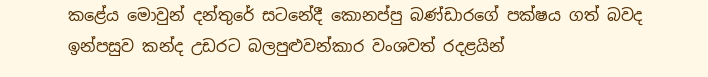කළේය මොවුන් දන්තුරේ සටනේදී කොනප්පු බණ්ඩාරගේ පක්ෂය ගත් බවද ඉන්පසුව කන්ද උඩරට බලපුළුවන්කාර වංශවත් රදළයින්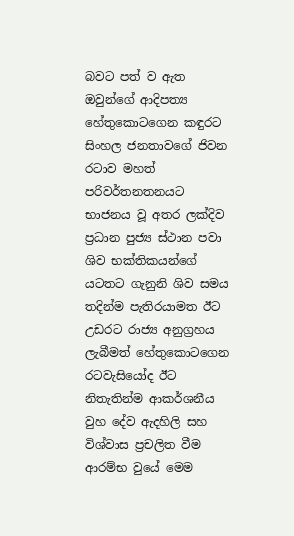බවට පත් ව ඇත ඔවුන්ගේ ආදිපත්‍ය හේතුකොටගෙන කඳුරට සිංහල ජනතාවගේ ජිවන රටාව මහත් පරිවර්තනතනයට  භාජනය වූ අතර ලක්දිව ප්‍රධාන පුජ්‍ය ස්ථාන පවා ශිව භක්තිකයන්ගේ යටතට ගැනුනි ශිව සමය තදින්ම පැතිරයාමත ඊට උඩරට රාජ්‍ය අනුග්‍රහය ලැබීමත් හේතුකොටගෙන රටවැසියෝද ඊට නිතැතින්ම ආකර්ශනීය වුහ දේව ඇදහිලි සහ විශ්වාස ප්‍රචලිත වීම ආරම්භ වුයේ මෙම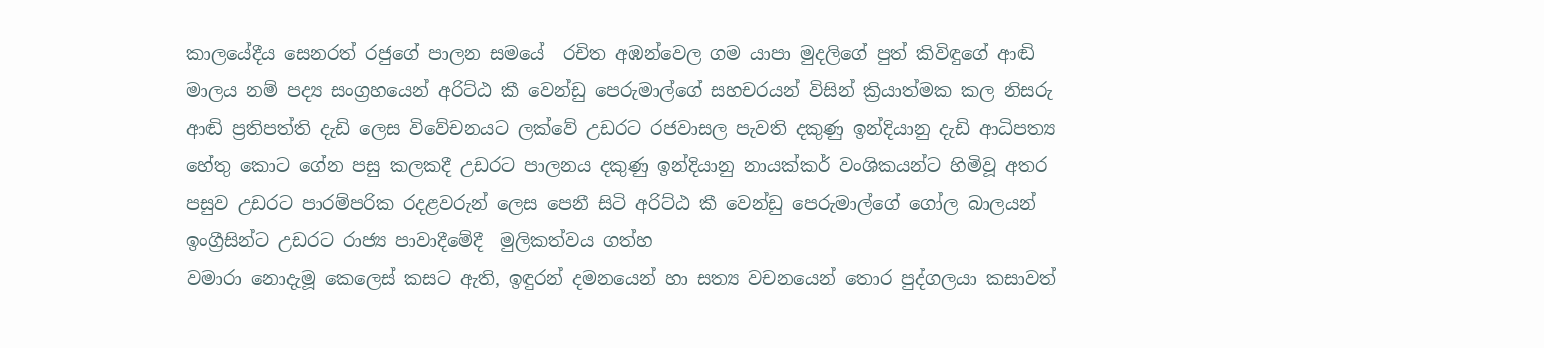කාලයේදීය සෙනරත් රජුගේ පාලන සමයේ  රචිත අඹන්වෙල ගම යාපා මුදලිගේ පුත් කිවිඳුගේ ආඬි මාලය නම් පද්‍ය සංග්‍රහයෙන් අරිට්ඨ කී වෙන්ඩු පෙරුමාල්ගේ සහචරයන් විසින් ක්‍රියාත්මක කල නිසරු ආඬි ප්‍රතිපත්ති දැඩි ලෙස විවේචනයට ලක්වේ උඩරට රජවාසල පැවති දකුණු ඉන්දියානු දැඩි ආධිපත්‍ය හේතු කොට ගේන පසු කලකදී උඩරට පාලනය දකුණු ඉන්දියානු නායක්කර් වංශිකයන්ට හිමිවූ අතර පසුව උඩරට පාරම්පරික රදළවරුන් ලෙස පෙනී සිටි අරිට්ඨ කී වෙන්ඩු පෙරුමාල්ගේ ගෝල බාලයන් ඉංග්‍රීසින්ට උඩරට රාජ්‍ය පාවාදීමේදී  මුලිකත්වය ගත්හ
වමාරා නොදැමූ කෙලෙස් කසට ඇති, ඉඳුරන් දමනයෙන් හා සත්‍ය වචනයෙන් තොර පුද්ගලයා කසාවත්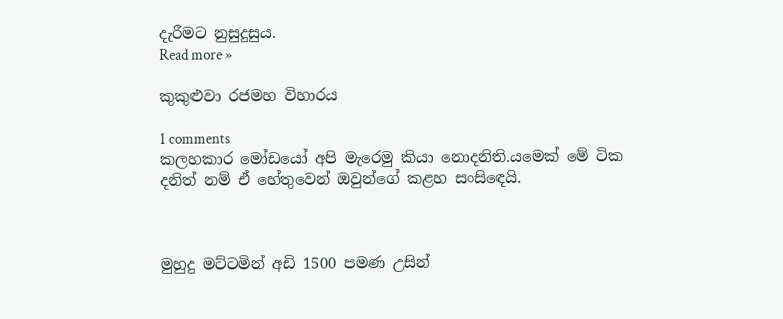දැරීමට නුසුදුසුය.
Read more »

කුකුළුවා රජමහ විහාරය

1 comments
කලහකාර මෝඩයෝ අපි මැරෙමු කියා නොදනිති.යමෙක් මේ ටික දනිත් නම් ඒ හේතුවෙන් ඔවුන්ගේ කළහ සංසිඳෙයි.



මුහුදු මට්ටමින් අඩි 1500 පමණ උසින්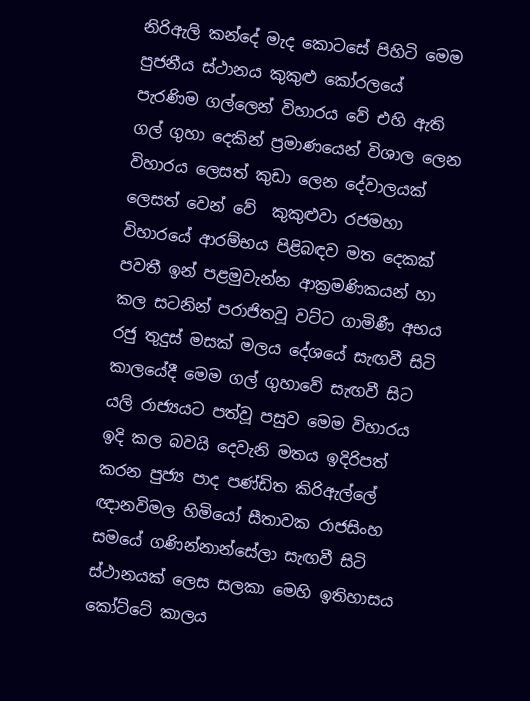නිරිඇලි කන්දේ මැද කොටසේ පිහිටි මෙම පුජනීය ස්ථානය කුකුළු කෝරලයේ පැරණිම ගල්ලෙන් විහාරය වේ එහි ඇති ගල් ගුහා දෙකින් ප්‍රමාණයෙන් විශාල ලෙන විහාරය ලෙසත් කුඩා ලෙන දේවාලයක් ලෙසත් වෙන් වේ  කුකුළුවා රජමහා විහාරයේ ආරම්භය පිළිබඳව මත දෙකක් පවතී ඉන් පළමුවැන්න ආක්‍රමණිකයන් හා කල සටනින් පරාජිතවූ වට්ට ගාමිණී අභය රජු තුදුස් මසක් මලය දේශයේ සැඟවී සිටි කාලයේදී මෙම ගල් ගුහාවේ සැඟවී සිට යලි රාජ්‍යයට පත්වූ පසුව මෙම විහාරය ඉදි කල බවයි දෙවැනි මතය ඉදිරිපත් කරන පුජ්‍ය පාද පණ්ඩිත කිරිඇල්ලේ ඥානවිමල හිමියෝ සීතාවක රාජසිංහ සමයේ ගණින්නාන්සේලා සැඟවී සිටි ස්ථානයක් ලෙස සලකා මෙහි ඉතිහාසය කෝට්ටේ කාලය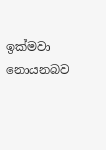ඉක්මවා නොයනබව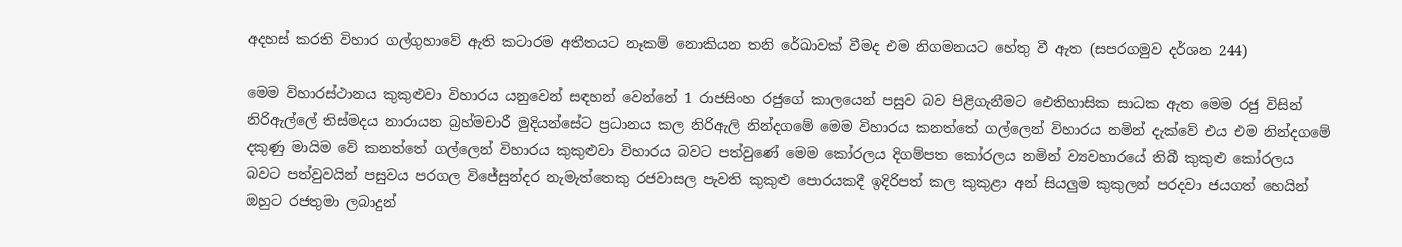අදහස් කරති විහාර ගල්ගුහාවේ ඇති කටාරම අතීතයට නෑකම් නොකියන තනි රේඛාවක් වීමද එම නිගමනයට හේතු වී ඇත (සපරගමුව දර්ශන 244)

මෙම විහාරස්ථානය කුකුළුවා විහාරය යනුවෙන් සඳහන් වෙන්නේ 1 රාජසිංහ රජුගේ කාලයෙන් පසුව බව පිළිගැනීමට ඓතිහාසික සාධක ඇත මෙම රජු විසින් නිරිඇල්ලේ තිස්මදය නාරායන බ්‍රහ්මචාරී මුදියන්සේට ප්‍රධානය කල නිරිඇලි නින්දගමේ මෙම විහාරය කනත්තේ ගල්ලෙන් විහාරය නමින් දැක්වේ එය එම නින්දගමේ දකුණු මායිම වේ කනත්තේ ගල්ලෙන් විහාරය කුකුළුවා විහාරය බවට පත්වුණේ මෙම කෝරලය දිගම්පත කෝරලය නමින් ව්‍යවහාරයේ තිබී කුකුළු කෝරලය බවට පත්වුවයින් පසුවය පරගල විජේසුන්දර නැමැත්තෙකු රජවාසල පැවති කුකුළු පොරයකදී ඉදිරිපත් කල කුකුළා අන් සියලුම කුකුලන් පරදවා ජයගත් හෙයින් ඔහුට රජතුමා ලබාදුන්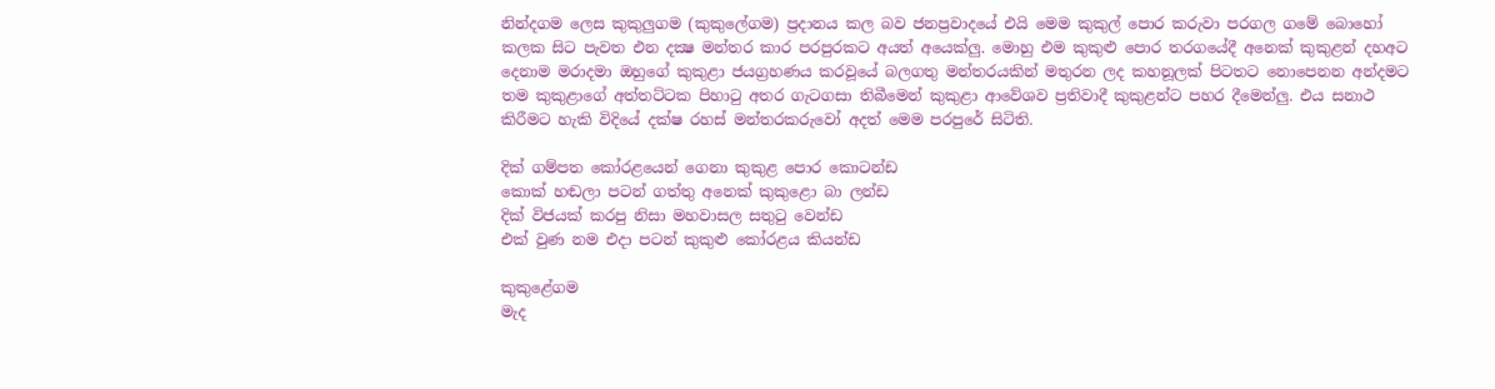නින්දගම ලෙස කුකුලුගම (කුකුලේගම) ප්‍රදානය කල බව ජනප්‍රවාදයේ එයි මෙම කුකුල් පොර කරුවා පරගල ගමේ බොහෝ කලක සිට පැවත එන දක්‍ෂ මන්තර කාර පරපුරකට අයත් අයෙක්ලු. මොහු එම කුකුළු පොර තරගයේදී අනෙක් කුකුළන් දහඅට දෙනාම මරාදමා ඔහුගේ කුකුළා ජයග්‍රහණය කරවූයේ බලගතු මන්තරයකින් මතුරන ලද කහනූලක් පිටතට නොපෙනන අන්දමට තම කුකුළාගේ අත්තට්ටක පිහාටු අතර ගැටගසා තිබීමෙන් කුකුළා ආවේශව ප්‍රතිවාදී කුකුළන්ට පහර දීමෙන්ලු. එය සනාථ කිරීමට හැකි විදියේ දක්ෂ රහස් මන්තරකරුවෝ අදත් මෙම පරපුරේ සිටිති.

දික් ගම්පත කෝරළයෙන් ගෙනා කුකුළ පොර කොටන්ඩ
කොක් හඬලා පටන් ගත්තු අනෙක් කුකුළො බා ලන්ඩ
දික් විජයක් කරපු නිසා මහවාසල සතුටු වෙන්ඩ
එක් වුණ නම එදා පටන් කුකුළු කෝරළය කියන්ඩ

කුකුළේගම
මැද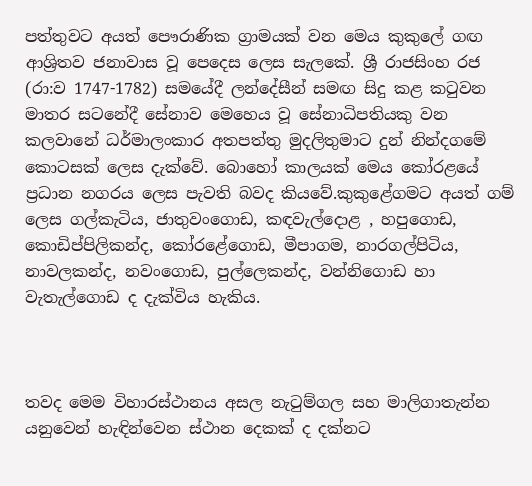පත්තුවට අයත් පෞරාණික ග්‍රාමයක් වන මෙය කුකුලේ ගඟ ආශ්‍රිතව ජනාවාස වූ පෙදෙස ලෙස සැලකේ. ශ්‍රී රාජසිංහ රජ (රා:ව 1747-1782) සමයේදී ලන්දේසීන් සමඟ සිදු කළ කටුවන මාතර සටනේදී සේනාව මෙහෙය වූ සේනාධිපතියකු වන කලවානේ ධර්මාලංකාර අතපත්තු මුදලිතුමාට දුන් නින්දගමේ කොටසක් ලෙස දැක්වේ. බොහෝ කාලයක් මෙය කෝරළයේ ප්‍රධාන නගරය ලෙස පැවති බවද කියවේ.කුකුළේගමට අයත් ගම් ලෙස ගල්කැටිය, ජාතුවංගොඩ, කඳවැල්දොළ , හපුගොඩ, කොඩිප්පිලිකන්ද, කෝරළේගොඩ, මීපාගම, නාරගල්පිටිය, නාවලකන්ද, නවංගොඩ, පුල්ලෙකන්ද, වන්නිගොඩ හා වැතැල්ගොඩ ද දැක්විය හැකිය.



තවද මෙම විහාරස්ථානය අසල නැටුම්ගල සහ මාලිගාතැන්න යනුවෙන් හැඳින්වෙන ස්ථාන දෙකක් ද දක්නට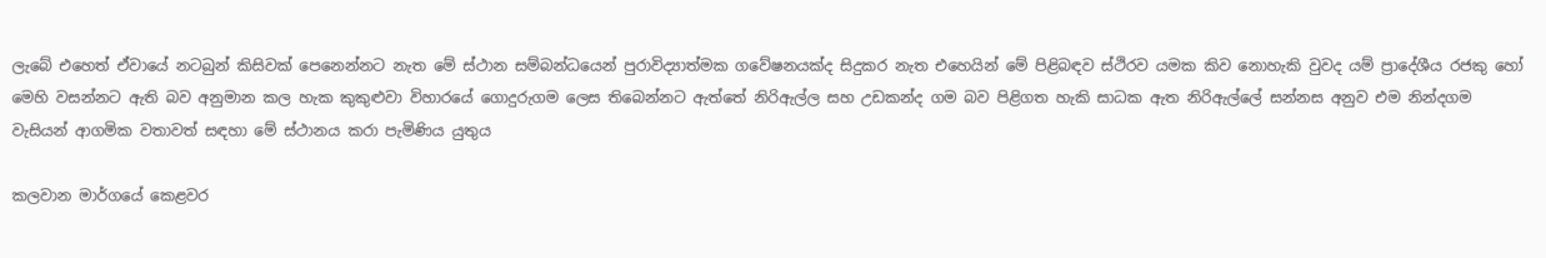ලැබේ එහෙත් ඒවායේ නටබුන් කිසිවක් පෙනෙන්නට නැත මේ ස්ථාන සම්බන්ධයෙන් පුරාවිද්‍යාත්මක ගවේෂනයක්ද සිදුකර නැත එහෙයින් මේ පිළිබඳව ස්ථිරව යමක කිව නොහැකි වුවද යම් ප්‍රාදේශීය රජකු හෝ මෙහි වසන්නට ඇති බව අනුමාන කල හැක කුකුළුවා විහාරයේ ගොදුරුගම ලෙස තිබෙන්නට ඇත්තේ නිරිඇල්ල සහ උඩකන්ද ගම බව පිළිගත හැකි සාධක ඇත නිරිඇල්ලේ සන්නස අනුව එම නින්දගම වැසියන් ආගමික වතාවත් සඳහා මේ ස්ථානය කරා පැමිණිය යුතුය

කලවාන මාර්ගයේ කෙළවර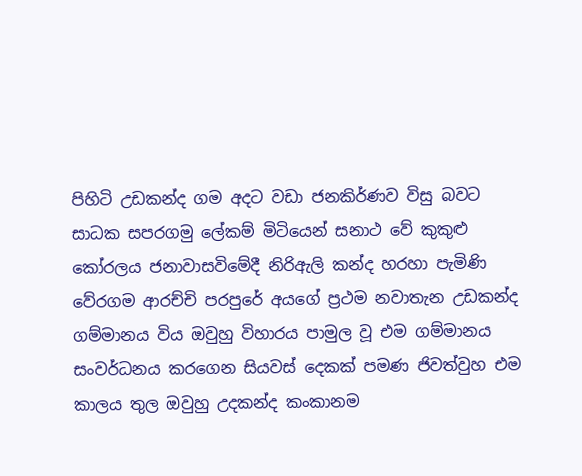පිහිටි උඩකන්ද ගම අදට වඩා ජනකිර්ණව විසු බවට සාධක සපරගමු ලේකම් මිටියෙන් සනාථ වේ කුකුළු කෝරලය ජනාවාසවිමේදී නිරිඇලි කන්ද හරහා පැමිණි වේරගම ආරච්චි පරපුරේ අයගේ ප්‍රථම නවාතැන උඩකන්ද ගම්මානය විය ඔවුහු විහාරය පාමුල වූ එම ගම්මානය සංවර්ධනය කරගෙන සියවස් දෙකක් පමණ ජිවත්වුහ එම කාලය තුල ඔවුහු උදකන්ද කංකානම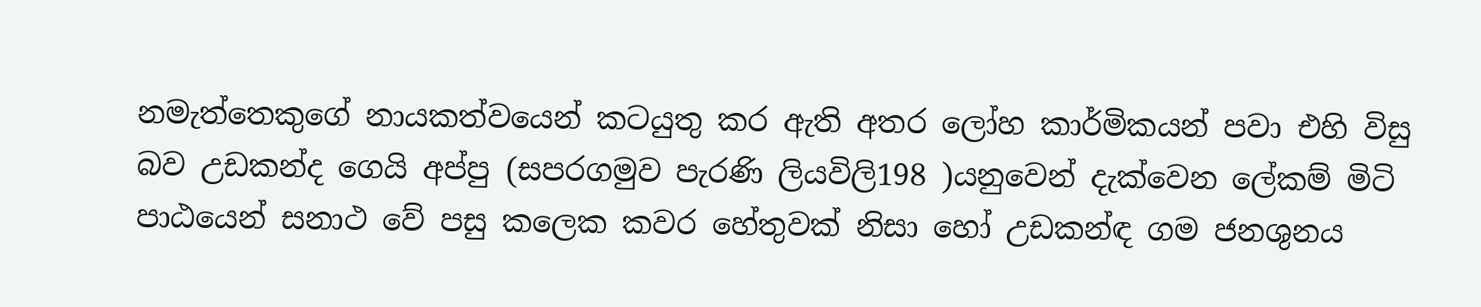නමැත්තෙකුගේ නායකත්වයෙන් කටයුතු කර ඇති අතර ලෝහ කාර්මිකයන් පවා එහි විසු බව උඩකන්ද ගෙයි අප්පු (සපරගමුව පැරණි ලියවිලි198 )යනුවෙන් දැක්වෙන ලේකම් මිටි පාඨයෙන් සනාථ වේ පසු කලෙක කවර හේතුවක් නිසා හෝ උඩකන්ඳ ගම ජනශුනය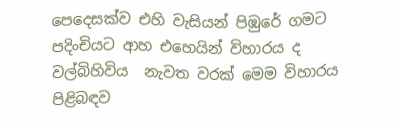පෙදෙසක්ව එහි වැසියන් පිඹුරේ ගමට පදිංචියට ආහ එහෙයින් විහාරය ද වල්බිහිවිය  නැවත වරක් මෙම විහාරය පිළිබඳව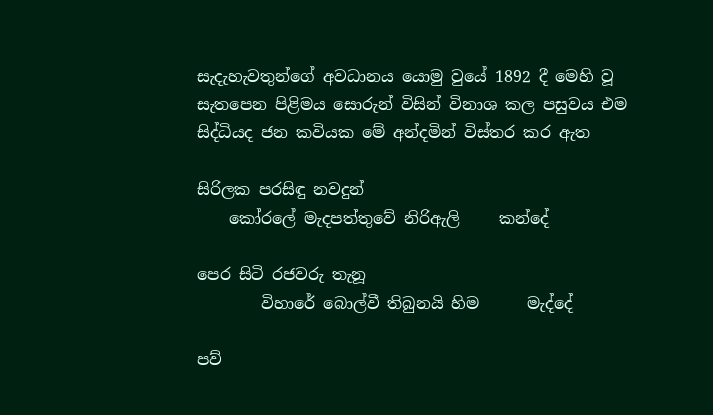සැදැහැවතුන්ගේ අවධානය යොමු වුයේ 1892 දී මෙහි වූ සැතපෙන පිළිමය සොරුන් විසින් විනාශ කල පසුවය එම සිද්ධියද ජන කවියක මේ අන්දමින් විස්තර කර ඇත

සිරිලක පරසිඳු නවදුන්
    කෝරලේ මැදපත්තුවේ නිරිඇලි     කන්දේ

පෙර සිටි රජවරු තැනූ
        විහාරේ බොල්වී තිබුනයි හිම      මැද්දේ

පව්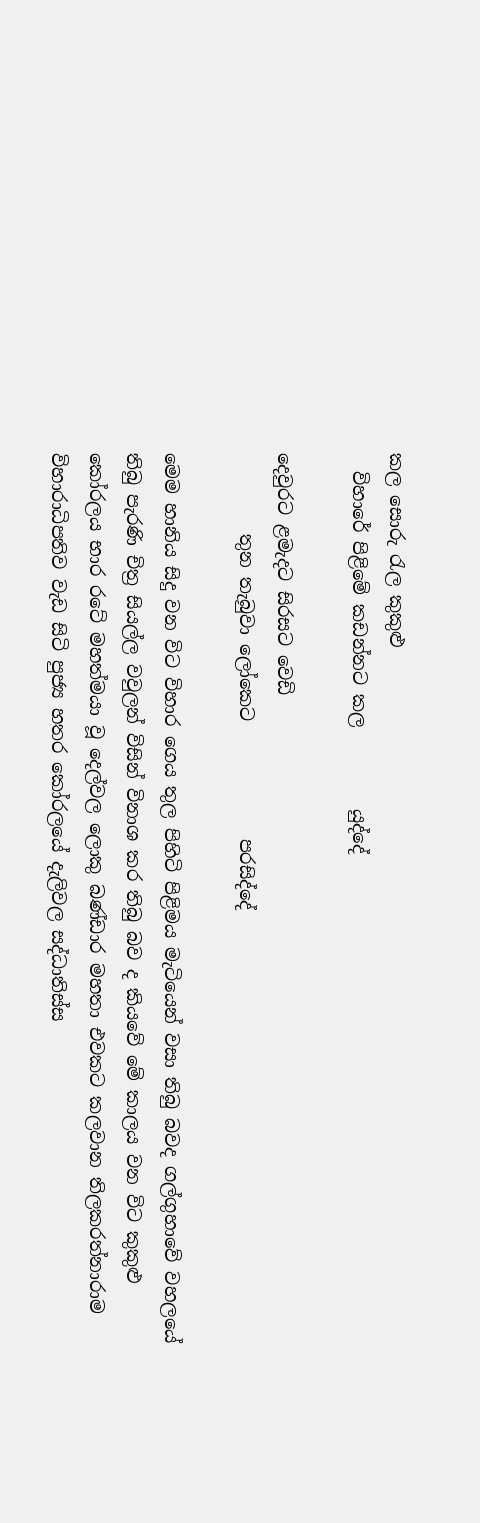කල සොරු රැල කුකුළු
  විහාරේ පිළිමේ කඩන්නට කල         යුද්දේ

දෙවුරට ළමැදට සිරසට වෙඩි
         තුන තැබුවා ලෝකෙට             පරසිද්දේ

මෙම හානිය සිදු වන විට විහාර ගෙය තුල පිහිටි පිළිමය මැටියෙන් වසා තිබු බවද ගල්ගුහාවේ වහලයේ තිබු පැරණි චිත්‍ර සියල්ල වවුලන් විසින් විනාශ කර තිබු බව ද කියවේ මේ කාලය වන විට කුකුළු කෝරලය භාර රටේ මහත්මයා වූ දෙල්වල ලොකු බණ්ඩාර මහතා එවකට කලවාන තිලකරත්නාරාම විහාරාධිපතිව වැඩ සිටි පුජ්‍ය හතර කෝරලයේ දැලිවල සද්ධාතිස්ස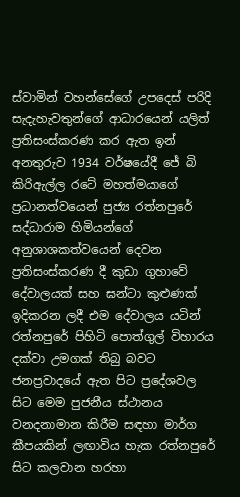ස්වාමින් වහන්සේගේ උපදෙස් පරිදි සැදැහැවතුන්ගේ ආධාරයෙන් යලිත් ප්‍රතිසංස්කරණ කර ඇත ඉන් අනතුරුව 1934 වර්ෂයේදී ජේ බි කිරිඇල්ල රටේ මහත්මයාගේ ප්‍රධානත්වයෙන් පුජ්‍ය රත්නපුරේ සද්ධාරාම හිමියන්ගේ අනුශාශකත්වයෙන් දෙවන ප්‍රතිසංස්කරණ දී කුඩා ගුහාවේ දේවාලයක් සහ ඝන්ටා කුළුණක් ඉදිකරන ලදී එම දේවාලය යටින් රත්නපුරේ පිහිටි පොත්ගුල් විහාරය දක්වා උමගක් තිබු බවට ජනප්‍රවාදයේ ඇත පිට ප්‍රදේශවල සිට මෙම පුජනීය ස්ථානය වනදනාමාන කිරීම සඳහා මාර්ග කීපයකින් ලඟාවිය හැක රත්නපුරේ සිට කලවාන හරහා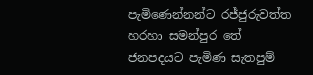පැමිණෙන්නන්ට රජ්ජුරුවත්ත හරහා සමන්පුර තේ ජනපදයට පැමිණ සැතපුම්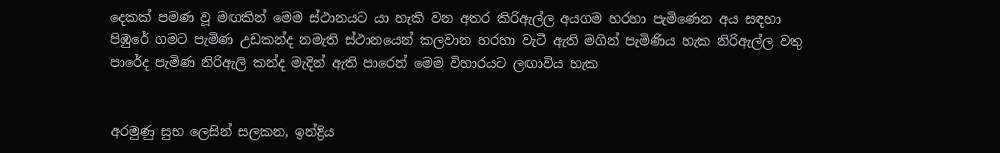දෙකක් පමණ වූ මඟකින් මෙම ස්ථානයට යා හැකි වන අතර කිරිඇල්ල අයගම හරහා පැමිණෙන අය සඳහා පිඹුරේ ගමට පැමිණ උඩකන්ද නමැති ස්ථානයෙන් කලවාන හරහා වැටී ඇති මගින් පැමිණිය හැක නිරිඇල්ල වතු පාරේද පැමිණ නිරිඇලි කන්ද මැදින් ඇති පාරෙන් මෙම විහාරයට ලඟාවිය හැක


අරමුණු සුභ ලෙසින් සලකන, ඉන්ද්‍රිය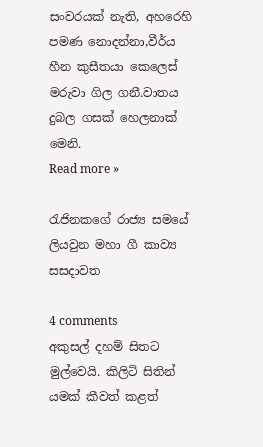සංවරයක් නැති, අහරෙහි පමණ නොදන්නා,වීර්ය හීන කුසීතයා කෙලෙස් මරුවා ගිල ගනී.වාතය දුබල ගසක් හෙලනාක් මෙනි.
Read more »

රැජිනකගේ රාජ්‍ය සමයේ ලියවුන මහා ගී කාව්‍ය සසදාවත

4 comments
අකුසල් දහම් සිතට මුල්වෙයි. කිලිටි සිතින් යමක් කීවත් කළත්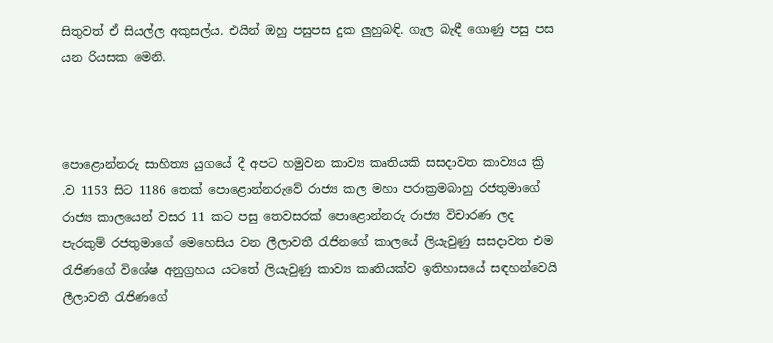සිතුවත් ඒ සියල්ල අකුසල්ය. එයින් ඔහු පසුපස දුක ලුහුබඳි. ගැල බැඳී ගොණු පසු පස යන රියසක මෙනි.



පොළොන්නරු සාහිත්‍ය යුගයේ දී අපට හමුවන කාව්‍ය කෘතියකි සසදාවත කාව්‍යය ක්‍රි .ව 1153 සිට 1186 තෙක් පොළොන්නරුවේ රාජ්‍ය කල මහා පරාක්‍රමබාහු රජතුමාගේ රාජ්‍ය කාලයෙන් වසර 11 කට පසු තෙවසරක් පොළොන්නරු රාජ්‍ය විචාරණ ලද පැරකුම් රජතුමාගේ මෙහෙසිය වන ලීලාවතී රැජිනගේ කාලයේ ලියැවුණු සසදාවත එම රැජිණගේ විශේෂ අනුග්‍රහය යටතේ ලියැවුණු කාව්‍ය කෘතියක්ව ඉතිහාසයේ සඳහන්වෙයි ලීලාවතී රැජිණගේ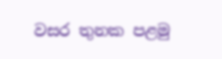වසර තුනක පළමු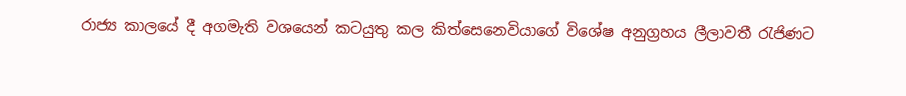රාජ්‍ය කාලයේ දී අගමැති වශයෙන් කටයුතු කල කිත්සෙනෙවියාගේ විශේෂ අනුග්‍රහය ලීලාවතී රැජිණට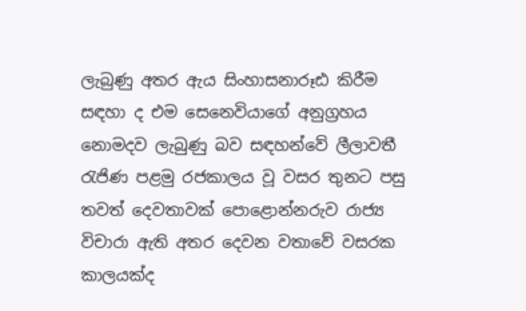ලැබුණු අතර ඇය සිංහාසනාරූඪ කිරීම සඳහා ද එම සෙනෙවියාගේ අනුග්‍රහය නොමදව ලැබුණු බව සඳහන්වේ ලීලාවතී රැජිණ පළමු රජකාලය වූ වසර තුනට පසු තවත් දෙවතාවක් පොළොන්නරුව රාජ්‍ය විචාරා ඇති අතර දෙවන වතාවේ වසරක කාලයක්ද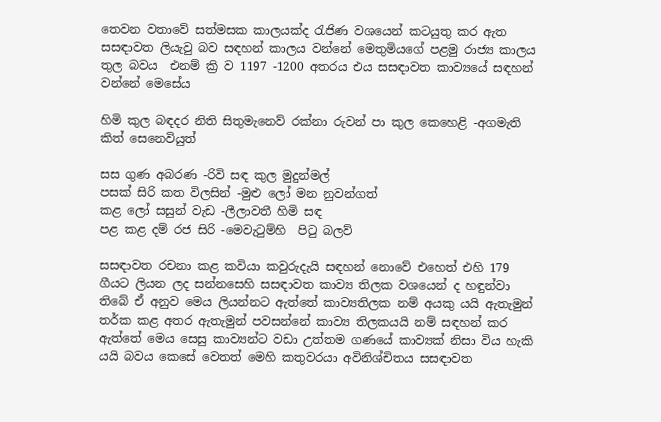තෙවන වතාවේ සත්මසක කාලයක්ද රැජිණ වශයෙන් කටයුතු කර ඇත සසඳාවත ලියැවු බව සඳහන් කාලය වන්නේ මෙතුමියගේ පළමු රාජ්‍ය කාලය තුල බවය  එනම් ක්‍රි ව 1197 -1200 අතරය එය සසඳාවත කාව්‍යයේ සඳහන් වන්නේ මෙසේය

හිමි කුල බඳදර නිති සිතුමැනෙව් රක්නා රුවන් පා කුල කෙහෙළි -අගමැති කිත් සෙනෙවියුත්

සස ගුණ අබරණ -රිවි සඳ කුල මුදුන්මල්
පසක් සිරි කත විලසින් -මුළු ලෝ මන නුවන්ගත්
කළ ලෝ සසුන් වැඩ -ලීලාවතී හිමි සඳ
පළ කළ දම් රජ සිරි -මෙවැටුම්හි  පිටු බලව්

සසඳාවත රචනා කළ කවියා කවුරුදැයි සඳහන් නොවේ එහෙත් එහි 179 ගීයට ලියන ලද සන්නසෙහි සසඳාවත කාව්‍ය තිලක වශයෙන් ද හඳුන්වා තිබේ ඒ අනුව මෙය ලියන්නට ඇත්තේ කාව්‍යතිලක නම් අයකු යයි ඇතැමුන් තර්ක කළ අතර ඇතැමුන් පවසන්නේ කාව්‍ය තිලකයයි නම් සඳහන් කර ඇත්තේ මෙය සෙසු කාව්‍යන්ට වඩා උත්තම ගණයේ කාව්‍යක් නිසා විය හැකි යයි බවය කෙසේ වෙතත් මෙහි කතුවරයා අවිනිශ්චිතය සසඳාවත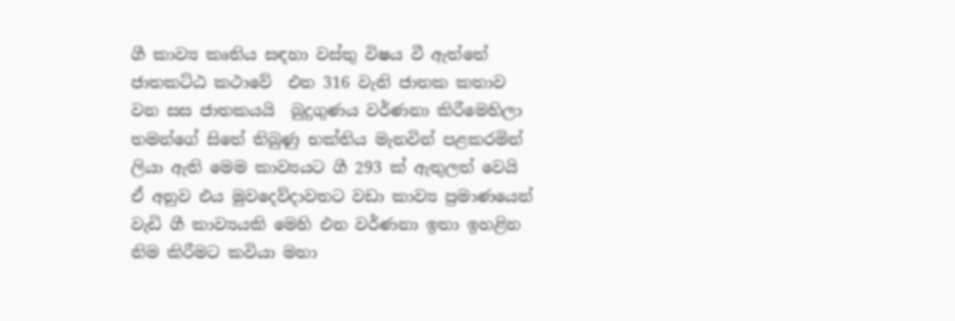ගී කාව්‍ය කෘතිය සඳහා වස්තු විෂය වී ඇත්තේ ජාතකට්ඨ කථාවේ  එන 316 වැනි ජාතක කතාව වන සස ජාතකයයි  බුදුගුණය වර්ණනා කිරීමෙහිලා තමන්ගේ සිතේ තිබුණු භක්තිය මැනවින් පළකරමින් ලියා ඇති මෙම කාව්‍යයට ගී 293 ක් ඇතුලත් වෙයි ඒ අනුව එය මුවදෙව්දාවතට වඩා කාව්‍ය ප්‍රමාණයෙන් වැඩි ගී කාව්‍යයකි මෙහි එන වර්ණනා ඉතා ඉහළින නිම කිරීමට කවියා මහා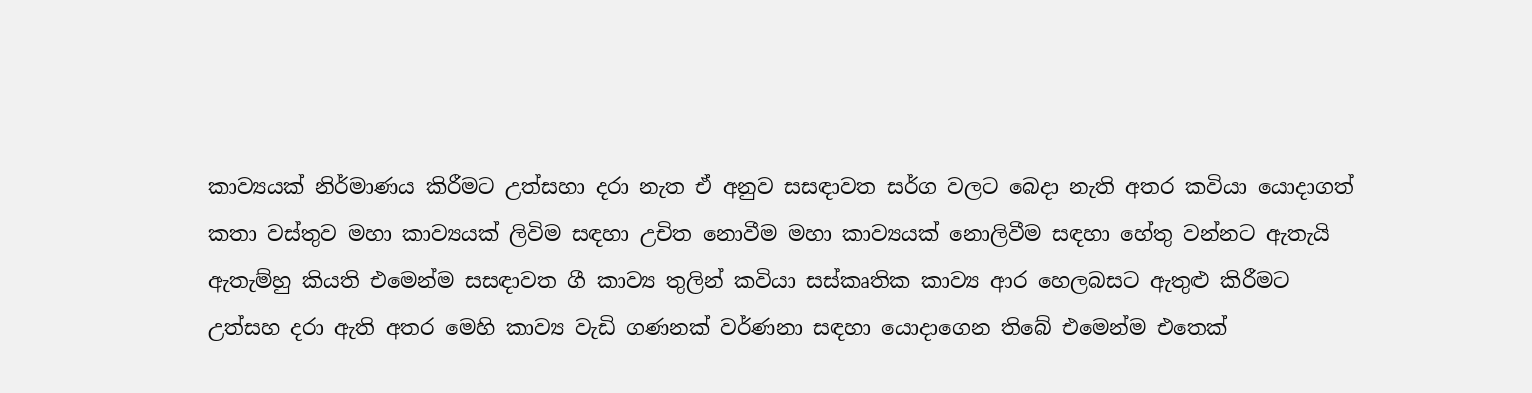කාව්‍යයක් නිර්මාණය කිරීමට උත්සහා දරා නැත ඒ අනුව සසඳාවත සර්ග වලට බෙදා නැති අතර කවියා යොදාගත් කතා වස්තුව මහා කාව්‍යයක් ලිවිම සඳහා උචිත නොවීම මහා කාව්‍යයක් නොලිවීම සඳහා හේතු වන්නට ඇතැයි ඇතැම්හු කියති එමෙන්ම සසඳාවත ගී කාව්‍ය තුලින් කවියා සස්කෘතික කාව්‍ය ආර හෙලබසට ඇතුළු කිරීමට උත්සහ දරා ඇති අතර මෙහි කාව්‍ය වැඩි ගණනක් වර්ණනා සඳහා යොදාගෙන තිබේ එමෙන්ම එතෙක්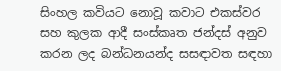සිංහල කවියට නොවූ කවාට එකස්වර සහ කුලක ආදී සංස්කෘත ජන්දස් අනුව කරන ලද බන්ධනයන්ද සසඳාවත සඳහා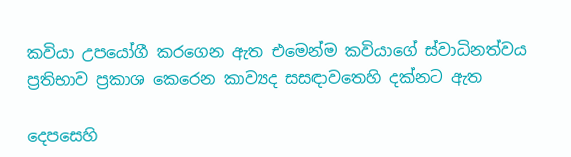කවියා උපයෝගී කරගෙන ඇත එමෙන්ම කවියාගේ ස්වාධිනත්වය ප්‍රතිභාව ප්‍රකාශ කෙරෙන කාව්‍යද සසඳාවතෙහි දක්නට ඇත

දෙපසෙහි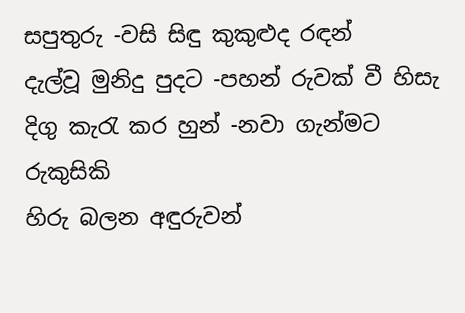සපුතුරු -වසි සිඳු කුකුළුද රඳන්
දැල්වූ මුනිදු පුදට -පහන් රුවක් වී හිසැ
දිගු කැරැ කර හුන් -නවා ගැන්මට රුකුසිකි
හිරු බලන අඳුරුවන්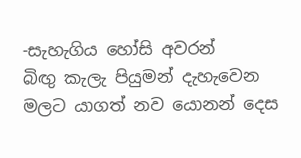-සැහැගිය හෝසි අවරන්
බිඟු කැලැ පියුමන් දැහැවෙන මලට යාගත් නව යොනන් දෙස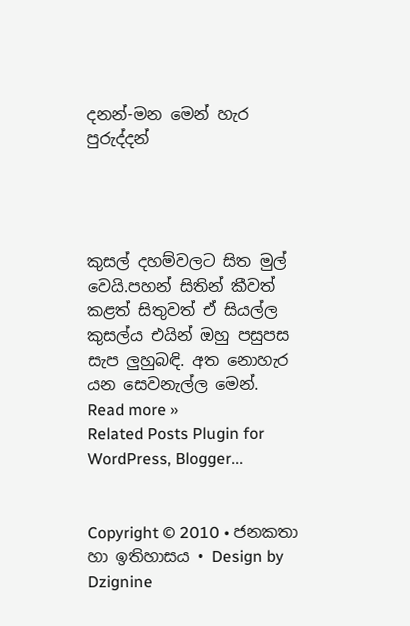දනන්-මන මෙන් හැර පුරුද්දන්




කුසල් දහම්වලට සිත මුල් වෙයි.පහන් සිතින් කීවත් කළත් සිතුවත් ඒ සියල්ල කුසල්ය එයින් ඔහු පසුපස සැප ලුහුබඳි. අත නොහැර යන සෙවනැල්ල මෙන්.
Read more »
Related Posts Plugin for WordPress, Blogger...


Copyright © 2010 • ජනකතා හා ඉතිහාසය • Design by Dzignine